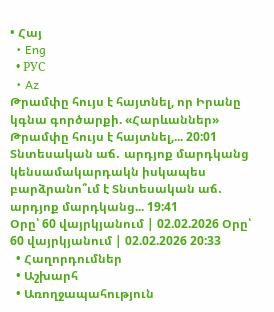• Հայ
  • Eng
  • РУС
  • Az
Թրամփը հույս է հայտնել, որ Իրանը կգնա գործարքի. «Հարևաններ» Թրամփը հույս է հայտնել,... 20:01
Տնտեսական աճ․ արդյոք մարդկանց կենսամակարդակն իսկապես բարձրանո՞ւմ է Տնտեսական աճ․ արդյոք մարդկանց... 19:41
Օրը՝ 60 վայրկյանում | 02.02.2026 Օրը՝ 60 վայրկյանում | 02.02.2026 20:33
  • Հաղորդումներ
  • Աշխարհ
  • Առողջապահություն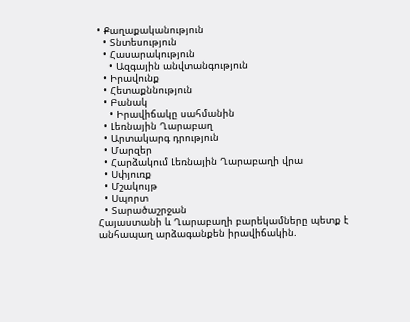• Քաղաքականություն
  • Տնտեսություն
  • Հասարակություն
    • Ազգային անվտանգություն
  • Իրավունք
  • Հետաքննություն
  • Բանակ
    • Իրավիճակը սահմանին
  • Լեռնային Ղարաբաղ
  • Արտակարգ դրություն
  • Մարզեր
  • Հարձակում Լեռնային Ղարաբաղի վրա
  • Սփյուռք
  • Մշակույթ
  • Սպորտ
  • Տարածաշրջան
Հայաստանի և Ղարաբաղի բարեկամները պետք է անհապաղ արձագանքեն իրավիճակին.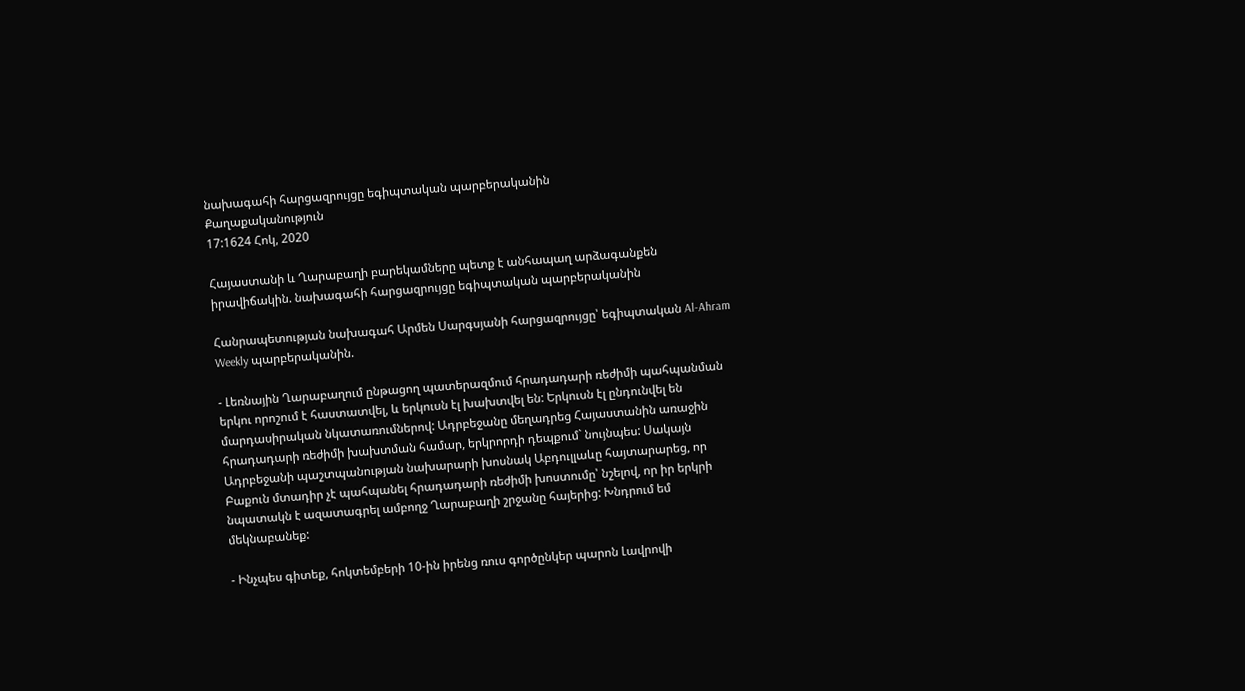նախագահի հարցազրույցը եգիպտական պարբերականին
Քաղաքականություն
17:1624 Հոկ, 2020

Հայաստանի և Ղարաբաղի բարեկամները պետք է անհապաղ արձագանքեն իրավիճակին. նախագահի հարցազրույցը եգիպտական պարբերականին

Հանրապետության նախագահ Արմեն Սարգսյանի հարցազրույցը՝ եգիպտական Al-Ahram Weekly պարբերականին.

- Լեռնային Ղարաբաղում ընթացող պատերազմում հրադադարի ռեժիմի պահպանման երկու որոշում է հաստատվել, և երկուսն էլ խախտվել են: Երկուսն էլ ընդունվել են մարդասիրական նկատառումներով: Ադրբեջանը մեղադրեց Հայաստանին առաջին հրադադարի ռեժիմի խախտման համար, երկրորդի դեպքում` նույնպես: Սակայն Ադրբեջանի պաշտպանության նախարարի խոսնակ Աբդուլլաևը հայտարարեց, որ Բաքուն մտադիր չէ պահպանել հրադադարի ռեժիմի խոստումը՝ նշելով, որ իր երկրի նպատակն է ազատագրել ամբողջ Ղարաբաղի շրջանը հայերից: Խնդրում եմ մեկնաբանեք:

- Ինչպես գիտեք, հոկտեմբերի 10-ին իրենց ռուս գործընկեր պարոն Լավրովի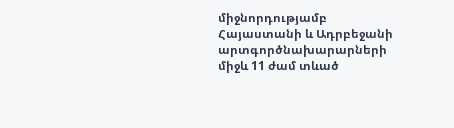միջնորդությամբ Հայաստանի և Ադրբեջանի արտգործնախարարների միջև 11 ժամ տևած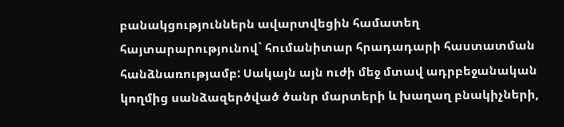բանակցություններն ավարտվեցին համատեղ հայտարարությունով` հումանիտար հրադադարի հաստատման հանձնառությամբ: Սակայն այն ուժի մեջ մտավ ադրբեջանական կողմից սանձազերծված ծանր մարտերի և խաղաղ բնակիչների,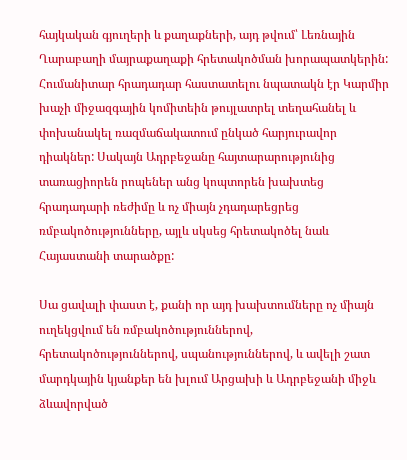հայկական գյուղերի և քաղաքների, այդ թվում՝ Լեռնային Ղարաբաղի մայրաքաղաքի հրետակոծման խորապատկերին: Հումանիտար հրադադար հաստատելու նպատակն էր Կարմիր խաչի միջազգային կոմիտեին թույլատրել տեղահանել և փոխանակել ռազմաճակատում ընկած հարյուրավոր դիակներ: Սակայն Ադրբեջանը հայտարարությունից տառացիորեն րոպեներ անց կոպտորեն խախտեց հրադադարի ռեժիմը և ոչ միայն չդադարեցրեց ռմբակոծությունները, այլև սկսեց հրետակոծել նաև Հայաստանի տարածքը:

Սա ցավալի փաստ է, քանի որ այդ խախտումները ոչ միայն ուղեկցվում են ռմբակոծություններով, հրետակոծություններով, սպանություններով, և ավելի շատ մարդկային կյանքեր են խլում Արցախի և Ադրբեջանի միջև ձևավորված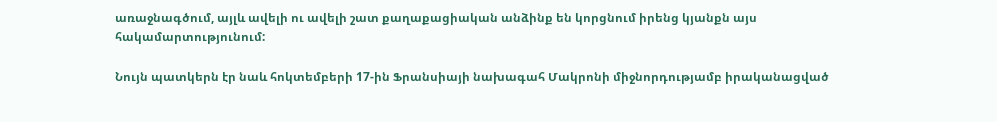առաջնագծում, այլև ավելի ու ավելի շատ քաղաքացիական անձինք են կորցնում իրենց կյանքն այս հակամարտությունում:

Նույն պատկերն էր նաև հոկտեմբերի 17-ին Ֆրանսիայի նախագահ Մակրոնի միջնորդությամբ իրականացված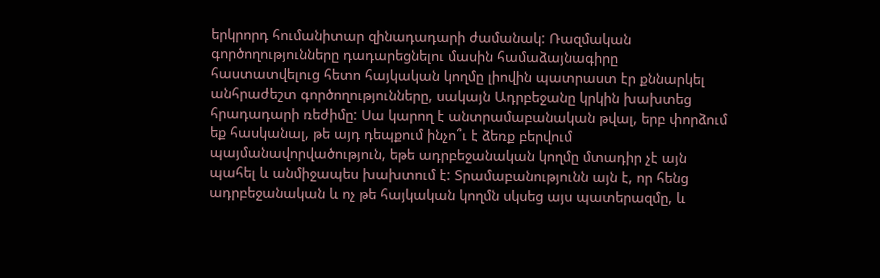երկրորդ հումանիտար զինադադարի ժամանակ: Ռազմական գործողությունները դադարեցնելու մասին համաձայնագիրը հաստատվելուց հետո հայկական կողմը լիովին պատրաստ էր քննարկել անհրաժեշտ գործողությունները, սակայն Ադրբեջանը կրկին խախտեց հրադադարի ռեժիմը: Սա կարող է անտրամաբանական թվալ, երբ փորձում եք հասկանալ, թե այդ դեպքում ինչո՞ւ է ձեռք բերվում պայմանավորվածություն, եթե ադրբեջանական կողմը մտադիր չէ այն պահել և անմիջապես խախտում է: Տրամաբանությունն այն է, որ հենց ադրբեջանական և ոչ թե հայկական կողմն սկսեց այս պատերազմը, և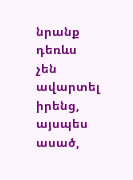նրանք դեռևս չեն ավարտել իրենց, այսպես ասած,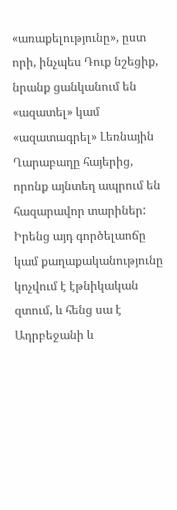«առաքելությունը», ըստ որի, ինչպես Դուք նշեցիք, նրանք ցանկանում են «ազատել» կամ «ազատագրել» Լեռնային Ղարաբաղը հայերից, որոնք այնտեղ ապրում են հազարավոր տարիներ: Իրենց այդ գործելաոճը կամ քաղաքականությունը կոչվում է էթնիկական զտում, և հենց սա է Ադրբեջանի և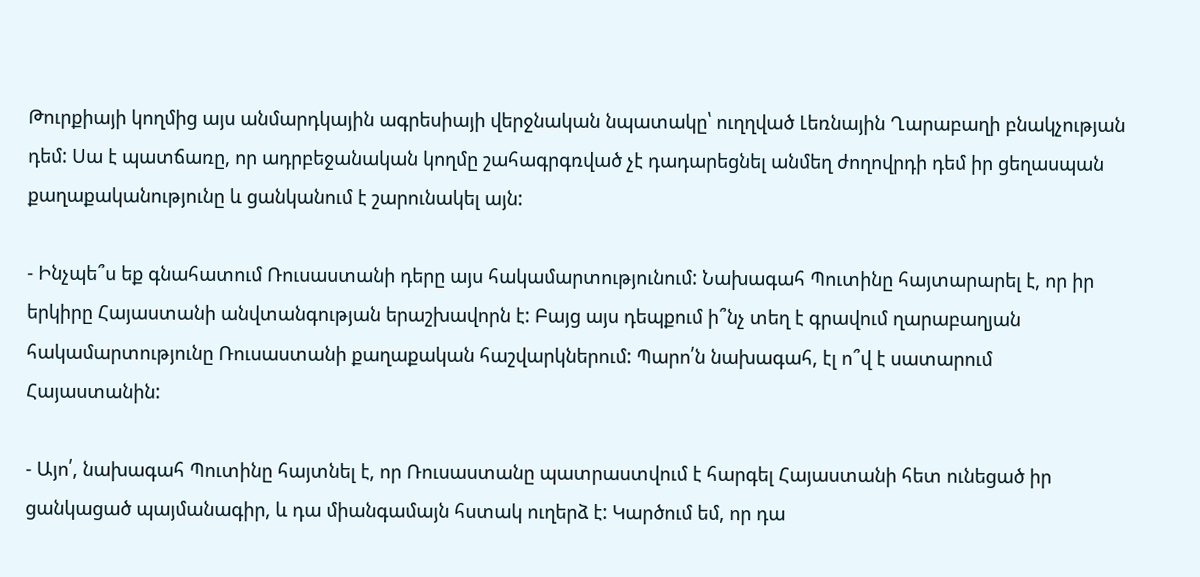Թուրքիայի կողմից այս անմարդկային ագրեսիայի վերջնական նպատակը՝ ուղղված Լեռնային Ղարաբաղի բնակչության դեմ: Սա է պատճառը, որ ադրբեջանական կողմը շահագրգռված չէ դադարեցնել անմեղ ժողովրդի դեմ իր ցեղասպան քաղաքականությունը և ցանկանում է շարունակել այն:

- Ինչպե՞ս եք գնահատում Ռուսաստանի դերը այս հակամարտությունում: Նախագահ Պուտինը հայտարարել է, որ իր երկիրը Հայաստանի անվտանգության երաշխավորն է: Բայց այս դեպքում ի՞նչ տեղ է գրավում ղարաբաղյան հակամարտությունը Ռուսաստանի քաղաքական հաշվարկներում: Պարո՛ն նախագահ, էլ ո՞վ է սատարում Հայաստանին:

- Այո՛, նախագահ Պուտինը հայտնել է, որ Ռուսաստանը պատրաստվում է հարգել Հայաստանի հետ ունեցած իր ցանկացած պայմանագիր, և դա միանգամայն հստակ ուղերձ է: Կարծում եմ, որ դա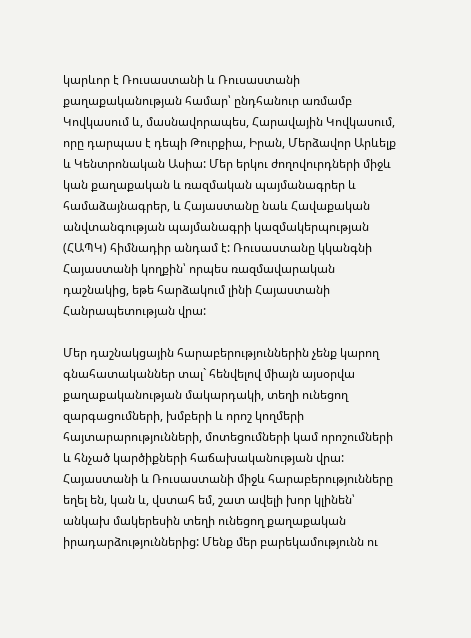կարևոր է Ռուսաստանի և Ռուսաստանի քաղաքականության համար՝ ընդհանուր առմամբ Կովկասում և, մասնավորապես, Հարավային Կովկասում, որը դարպաս է դեպի Թուրքիա, Իրան, Մերձավոր Արևելք և Կենտրոնական Ասիա: Մեր երկու ժողովուրդների միջև կան քաղաքական և ռազմական պայմանագրեր և համաձայնագրեր, և Հայաստանը նաև Հավաքական անվտանգության պայմանագրի կազմակերպության (ՀԱՊԿ) հիմնադիր անդամ է: Ռուսաստանը կկանգնի Հայաստանի կողքին՝ որպես ռազմավարական դաշնակից, եթե հարձակում լինի Հայաստանի Հանրապետության վրա:

Մեր դաշնակցային հարաբերություններին չենք կարող գնահատականներ տալ` հենվելով միայն այսօրվա քաղաքականության մակարդակի, տեղի ունեցող զարգացումների, խմբերի և որոշ կողմերի հայտարարությունների, մոտեցումների կամ որոշումների և հնչած կարծիքների հաճախականության վրա: Հայաստանի և Ռուսաստանի միջև հարաբերությունները եղել են, կան և, վստահ եմ, շատ ավելի խոր կլինեն՝ անկախ մակերեսին տեղի ունեցող քաղաքական իրադարձություններից: Մենք մեր բարեկամությունն ու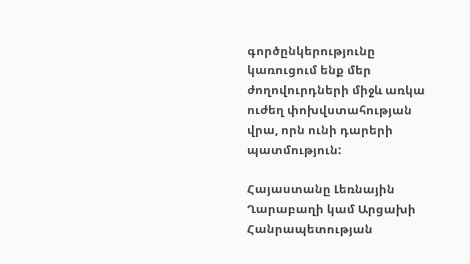գործընկերությունը կառուցում ենք մեր ժողովուրդների միջև առկա ուժեղ փոխվստահության վրա, որն ունի դարերի պատմություն:

Հայաստանը Լեռնային Ղարաբաղի կամ Արցախի Հանրապետության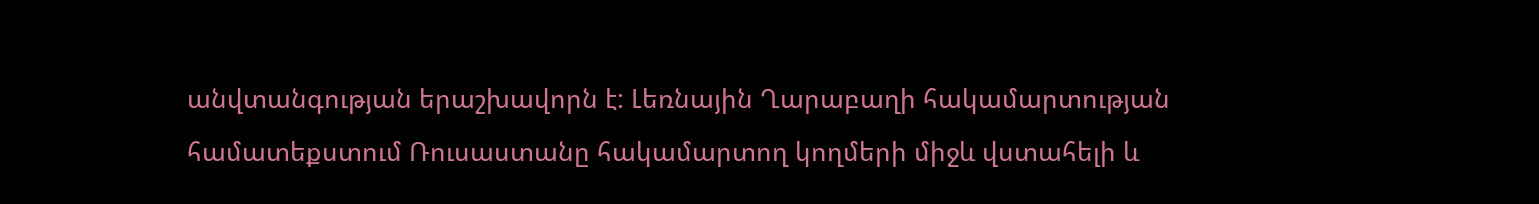անվտանգության երաշխավորն է: Լեռնային Ղարաբաղի հակամարտության համատեքստում Ռուսաստանը հակամարտող կողմերի միջև վստահելի և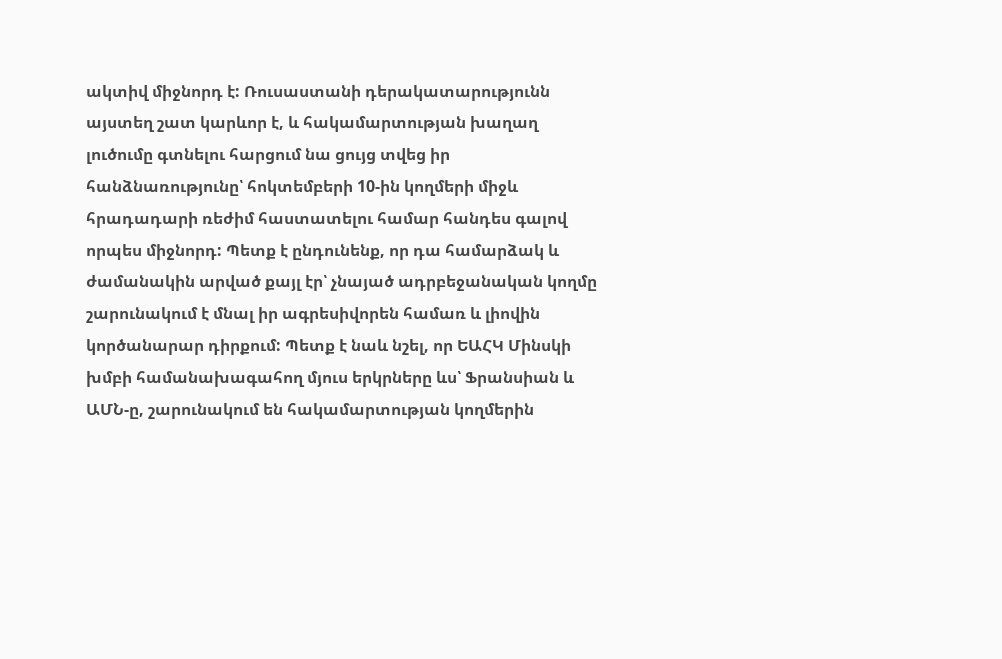ակտիվ միջնորդ է: Ռուսաստանի դերակատարությունն այստեղ շատ կարևոր է, և հակամարտության խաղաղ լուծումը գտնելու հարցում նա ցույց տվեց իր հանձնառությունը՝ հոկտեմբերի 10-ին կողմերի միջև հրադադարի ռեժիմ հաստատելու համար հանդես գալով որպես միջնորդ: Պետք է ընդունենք, որ դա համարձակ և ժամանակին արված քայլ էր՝ չնայած ադրբեջանական կողմը շարունակում է մնալ իր ագրեսիվորեն համառ և լիովին կործանարար դիրքում: Պետք է նաև նշել, որ ԵԱՀԿ Մինսկի խմբի համանախագահող մյուս երկրները ևս՝ Ֆրանսիան և ԱՄՆ-ը, շարունակում են հակամարտության կողմերին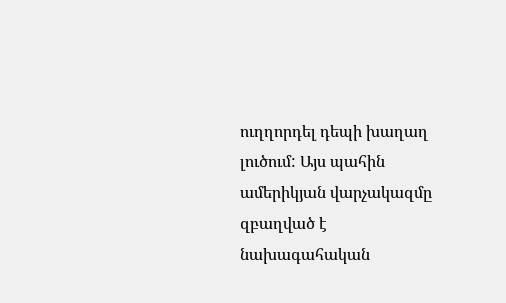ուղղորդել դեպի խաղաղ լուծում: Այս պահին ամերիկյան վարչակազմը զբաղված է նախագահական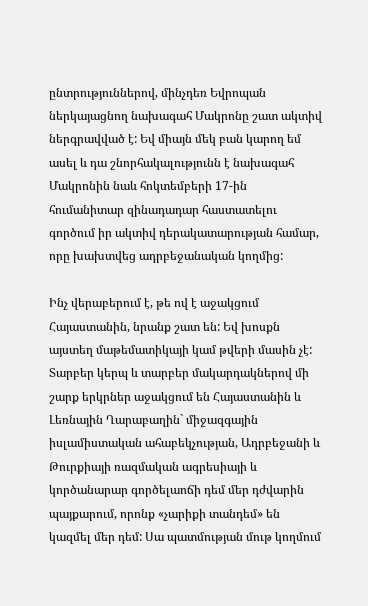ընտրություններով, մինչդեռ Եվրոպան ներկայացնող նախագահ Մակրոնը շատ ակտիվ ներգրավված է: Եվ միայն մեկ բան կարող եմ ասել և դա շնորհակալությունն է նախագահ Մակրոնին նաև հոկտեմբերի 17-ին հումանիտար զինադադար հաստատելու գործում իր ակտիվ դերակատարության համար, որը խախտվեց ադրբեջանական կողմից:

Ինչ վերաբերում է, թե ով է աջակցում Հայաստանին, նրանք շատ են: Եվ խոսքն այստեղ մաթեմատիկայի կամ թվերի մասին չէ: Տարբեր կերպ և տարբեր մակարդակներով մի շարք երկրներ աջակցում են Հայաստանին և Լեռնային Ղարաբաղին` միջազգային իսլամիստական ահաբեկչության, Ադրբեջանի և Թուրքիայի ռազմական ագրեսիայի և կործանարար գործելաոճի դեմ մեր դժվարին պայքարում, որոնք «չարիքի տանդեմ» են կազմել մեր դեմ: Սա պատմության մութ կողմում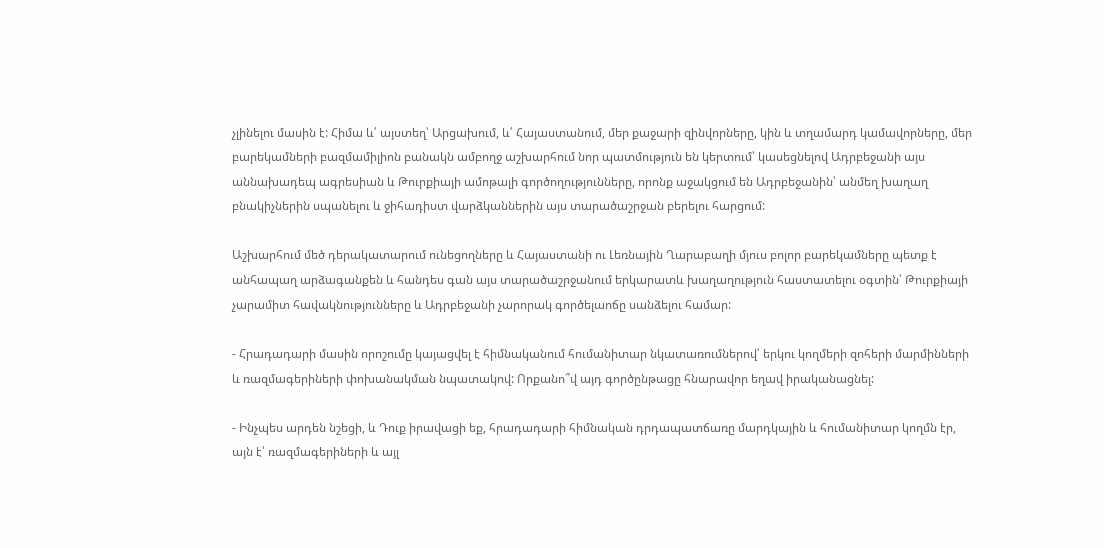չլինելու մասին է: Հիմա և՛ այստեղ՝ Արցախում, և՛ Հայաստանում, մեր քաջարի զինվորները, կին և տղամարդ կամավորները, մեր բարեկամների բազմամիլիոն բանակն ամբողջ աշխարհում նոր պատմություն են կերտում՝ կասեցնելով Ադրբեջանի այս աննախադեպ ագրեսիան և Թուրքիայի ամոթալի գործողությունները, որոնք աջակցում են Ադրբեջանին՝ անմեղ խաղաղ բնակիչներին սպանելու և ջիհադիստ վարձկաններին այս տարածաշրջան բերելու հարցում:

Աշխարհում մեծ դերակատարում ունեցողները և Հայաստանի ու Լեռնային Ղարաբաղի մյուս բոլոր բարեկամները պետք է անհապաղ արձագանքեն և հանդես գան այս տարածաշրջանում երկարատև խաղաղություն հաստատելու օգտին՝ Թուրքիայի չարամիտ հավակնությունները և Ադրբեջանի չարորակ գործելաոճը սանձելու համար:

- Հրադադարի մասին որոշումը կայացվել է հիմնականում հումանիտար նկատառումներով՝ երկու կողմերի զոհերի մարմինների և ռազմագերիների փոխանակման նպատակով: Որքանո՞վ այդ գործընթացը հնարավոր եղավ իրականացնել:

- Ինչպես արդեն նշեցի, և Դուք իրավացի եք, հրադադարի հիմնական դրդապատճառը մարդկային և հումանիտար կողմն էր, այն է՝ ռազմագերիների և այլ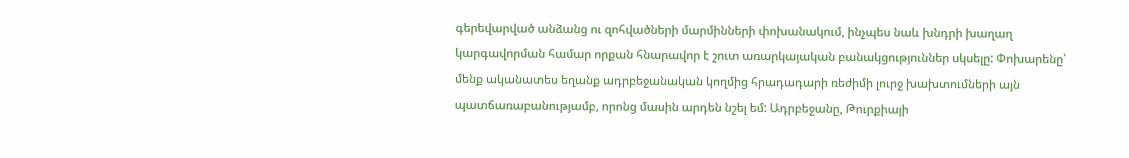գերեվարված անձանց ու զոհվածների մարմինների փոխանակում, ինչպես նաև խնդրի խաղաղ կարգավորման համար որքան հնարավոր է շուտ առարկայական բանակցություններ սկսելը: Փոխարենը՝ մենք ականատես եղանք ադրբեջանական կողմից հրադադարի ռեժիմի լուրջ խախտումների այն պատճառաբանությամբ, որոնց մասին արդեն նշել եմ: Ադրբեջանը, Թուրքիայի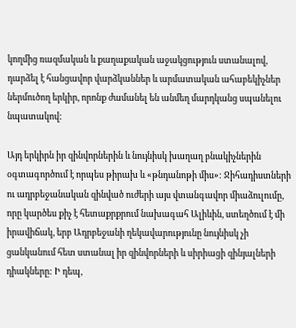կողմից ռազմական և քաղաքական աջակցություն ստանալով, դարձել է հանցավոր վարձկաններ և արմատական ահաբեկիչներ ներմուծող երկիր, որոնք ժամանել են անմեղ մարդկանց սպանելու նպատակով:

Այդ երկիրն իր զինվորներին և նույնիսկ խաղաղ բնակիչներին օգտագործում է որպես թիրախ և «թնդանոթի միս»: Ջիհադիստների ու ադրբեջանական զինված ուժերի այս վտանգավոր միաձուլումը, որը կարծես քիչ է հետաքրքրում նախագահ Ալիևին, ստեղծում է մի իրավիճակ, երբ Ադրբեջանի ղեկավարությունը նույնիսկ չի ցանկանում հետ ստանալ իր զինվորների և սիրիացի զինյալների դիակները: Ի դեպ,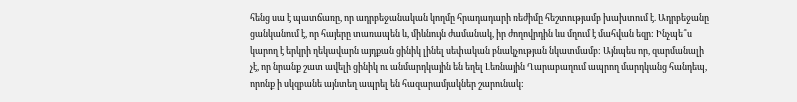հենց սա է պատճառը, որ ադրբեջանական կողմը հրադադարի ռեժիմը հեշտությամբ խախտում է. Ադրբեջանը ցանկանում է, որ հայերը տառապեն և, միևնույն ժամանակ, իր ժողովրդին ևս մղում է մահվան եզր: Ինչպե՞ս կարող է երկրի ղեկավարն այդքան ցինիկ լինել սեփական բնակչության նկատմամբ: Այնպես որ, զարմանալի չէ, որ նրանք շատ ավելի ցինիկ ու անմարդկային են եղել Լեռնային Ղարաբաղում ապրող մարդկանց հանդեպ, որոնք ի սկզբանե այնտեղ ապրել են հազարամյակներ շարունակ: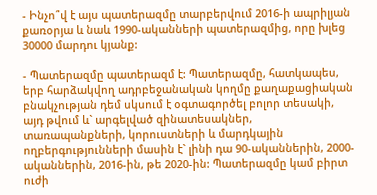- Ինչո՞վ է այս պատերազմը տարբերվում 2016-ի ապրիլյան քառօրյա և նաև 1990-ականների պատերազմից, որը խլեց 30000 մարդու կյանք:

- Պատերազմը պատերազմ է: Պատերազմը, հատկապես, երբ հարձակվող ադրբեջանական կողմը քաղաքացիական բնակչության դեմ սկսում է օգտագործել բոլոր տեսակի, այդ թվում և` արգելված զինատեսակներ, տառապանքների, կորուստների և մարդկային ողբերգությունների մասին է` լինի դա 90-ականներին, 2000-ականներին, 2016-ին, թե 2020-ին: Պատերազմը կամ բիրտ ուժի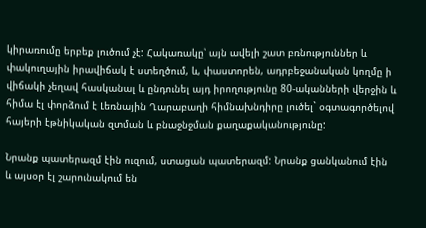կիրառումը երբեք լուծում չէ: Հակառակը՝ այն ավելի շատ բռնություններ և փակուղային իրավիճակ է ստեղծում, և, փաստորեն, ադրբեջանական կողմը ի վիճակի չեղավ հասկանալ և ընդունել այդ իրողությունը 80-ականների վերջին և հիմա էլ փորձում է Լեռնային Ղարաբաղի հիմնախնդիրը լուծել` օգտագործելով հայերի էթնիկական զտման և բնաջնջման քաղաքականությունը:

Նրանք պատերազմ էին ուզում, ստացան պատերազմ: Նրանք ցանկանում էին և այսօր էլ շարունակում են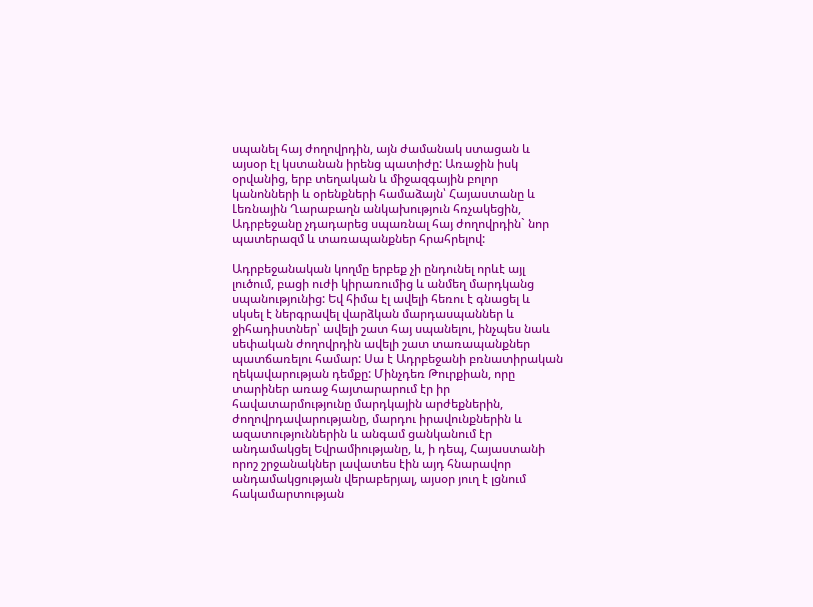սպանել հայ ժողովրդին, այն ժամանակ ստացան և այսօր էլ կստանան իրենց պատիժը: Առաջին իսկ օրվանից, երբ տեղական և միջազգային բոլոր կանոնների և օրենքների համաձայն՝ Հայաստանը և Լեռնային Ղարաբաղն անկախություն հռչակեցին, Ադրբեջանը չդադարեց սպառնալ հայ ժողովրդին` նոր պատերազմ և տառապանքներ հրահրելով:

Ադրբեջանական կողմը երբեք չի ընդունել որևէ այլ լուծում, բացի ուժի կիրառումից և անմեղ մարդկանց սպանությունից: Եվ հիմա էլ ավելի հեռու է գնացել և սկսել է ներգրավել վարձկան մարդասպաններ և ջիհադիստներ՝ ավելի շատ հայ սպանելու, ինչպես նաև սեփական ժողովրդին ավելի շատ տառապանքներ պատճառելու համար: Սա է Ադրբեջանի բռնատիրական ղեկավարության դեմքը: Մինչդեռ Թուրքիան, որը տարիներ առաջ հայտարարում էր իր հավատարմությունը մարդկային արժեքներին, ժողովրդավարությանը, մարդու իրավունքներին և ազատություններին և անգամ ցանկանում էր անդամակցել Եվրամիությանը, և, ի դեպ, Հայաստանի որոշ շրջանակներ լավատես էին այդ հնարավոր անդամակցության վերաբերյալ, այսօր յուղ է լցնում հակամարտության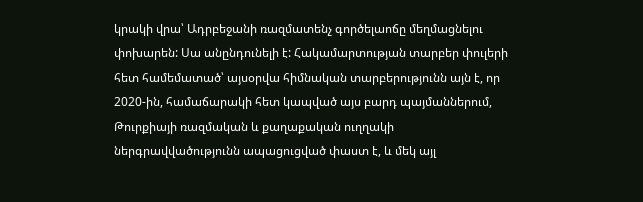կրակի վրա՝ Ադրբեջանի ռազմատենչ գործելաոճը մեղմացնելու փոխարեն: Սա անընդունելի է: Հակամարտության տարբեր փուլերի հետ համեմատած՝ այսօրվա հիմնական տարբերությունն այն է, որ 2020-ին, համաճարակի հետ կապված այս բարդ պայմաններում, Թուրքիայի ռազմական և քաղաքական ուղղակի ներգրավվածությունն ապացուցված փաստ է, և մեկ այլ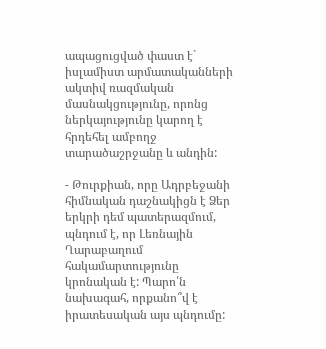ապացուցված փաստ է` իսլամիստ արմատականների ակտիվ ռազմական մասնակցությունը, որոնց ներկայությունը կարող է հրդեհել ամբողջ տարածաշրջանը և անդին:

- Թուրքիան, որը Ադրբեջանի հիմնական դաշնակիցն է Ձեր երկրի դեմ պատերազմում, պնդում է, որ Լեռնային Ղարաբաղում հակամարտությունը կրոնական է: Պարո՛ն նախագահ, որքանո՞վ է իրատեսական այս պնդումը: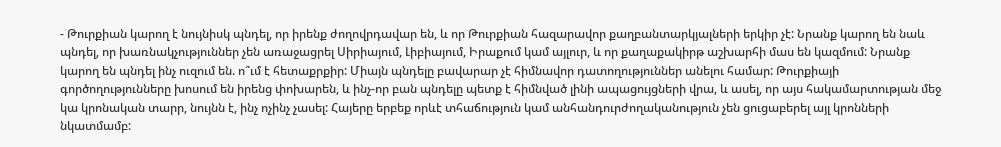- Թուրքիան կարող է նույնիսկ պնդել, որ իրենք ժողովրդավար են, և որ Թուրքիան հազարավոր քաղբանտարկյալների երկիր չէ: Նրանք կարող են նաև պնդել, որ խառնակչություններ չեն առաջացրել Սիրիայում, Լիբիայում, Իրաքում կամ այլուր, և որ քաղաքակիրթ աշխարհի մաս են կազմում: Նրանք կարող են պնդել ինչ ուզում են. ո՞ւմ է հետաքրքիր: Միայն պնդելը բավարար չէ հիմնավոր դատողություններ անելու համար: Թուրքիայի գործողությունները խոսում են իրենց փոխարեն, և ինչ-որ բան պնդելը պետք է հիմնված լինի ապացույցների վրա, և ասել, որ այս հակամարտության մեջ կա կրոնական տարր, նույնն է, ինչ ոչինչ չասել: Հայերը երբեք որևէ տհաճություն կամ անհանդուրժողականություն չեն ցուցաբերել այլ կրոնների նկատմամբ: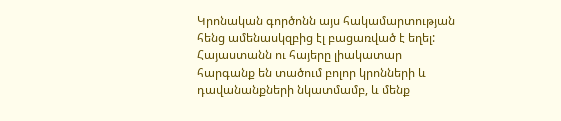Կրոնական գործոնն այս հակամարտության հենց ամենասկզբից էլ բացառված է եղել: Հայաստանն ու հայերը լիակատար հարգանք են տածում բոլոր կրոնների և դավանանքների նկատմամբ, և մենք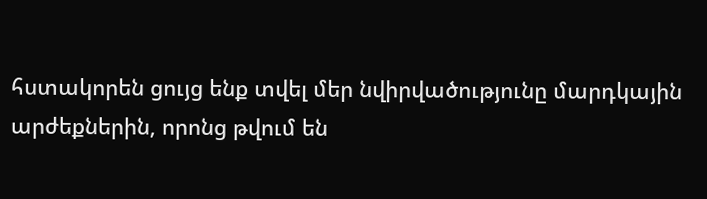հստակորեն ցույց ենք տվել մեր նվիրվածությունը մարդկային արժեքներին, որոնց թվում են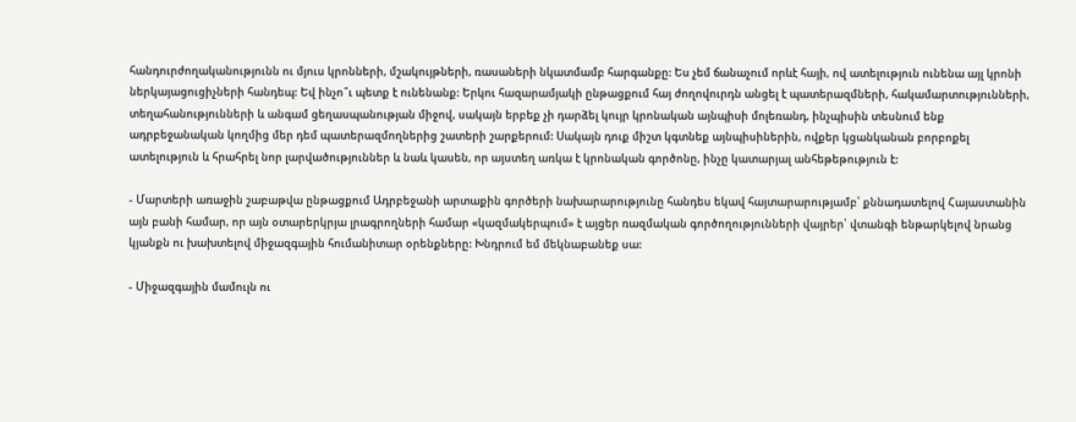հանդուրժողականությունն ու մյուս կրոնների, մշակույթների, ռասաների նկատմամբ հարգանքը: Ես չեմ ճանաչում որևէ հայի, ով ատելություն ունենա այլ կրոնի ներկայացուցիչների հանդեպ: Եվ ինչո՞ւ պետք է ունենանք: Երկու հազարամյակի ընթացքում հայ ժողովուրդն անցել է պատերազմների, հակամարտությունների, տեղահանությունների և անգամ ցեղասպանության միջով, սակայն երբեք չի դարձել կույր կրոնական այնպիսի մոլեռանդ, ինչպիսին տեսնում ենք ադրբեջանական կողմից մեր դեմ պատերազմողներից շատերի շարքերում: Սակայն դուք միշտ կգտնեք այնպիսիներին, ովքեր կցանկանան բորբոքել ատելություն և հրահրել նոր լարվածություններ և նաև կասեն, որ այստեղ առկա է կրոնական գործոնը, ինչը կատարյալ անհեթեթություն է:

- Մարտերի առաջին շաբաթվա ընթացքում Ադրբեջանի արտաքին գործերի նախարարությունը հանդես եկավ հայտարարությամբ՝ քննադատելով Հայաստանին այն բանի համար, որ այն օտարերկրյա լրագրողների համար «կազմակերպում» է այցեր ռազմական գործողությունների վայրեր՝ վտանգի ենթարկելով նրանց կյանքն ու խախտելով միջազգային հումանիտար օրենքները: Խնդրում եմ մեկնաբանեք սա:

- Միջազգային մամուլն ու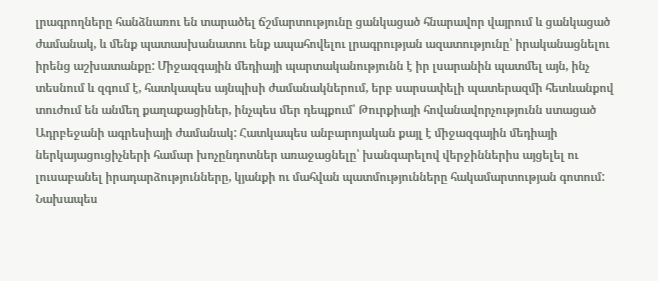լրագրողները հանձնառու են տարածել ճշմարտությունը ցանկացած հնարավոր վայրում և ցանկացած ժամանակ, և մենք պատասխանատու ենք ապահովելու լրագրության ազատությունը՝ իրականացնելու իրենց աշխատանքը: Միջազգային մեդիայի պարտականությունն է իր լսարանին պատմել այն, ինչ տեսնում և զգում է, հատկապես այնպիսի ժամանակներում, երբ սարսափելի պատերազմի հետևանքով տուժում են անմեղ քաղաքացիներ, ինչպես մեր դեպքում՝ Թուրքիայի հովանավորչությունն ստացած Ադրբեջանի ագրեսիայի ժամանակ: Հատկապես անբարոյական քայլ է միջազգային մեդիայի ներկայացուցիչների համար խոչընդոտներ առաջացնելը՝ խանգարելով վերջիններիս այցելել ու լուսաբանել իրադարձությունները, կյանքի ու մահվան պատմությունները հակամարտության գոտում: Նախապես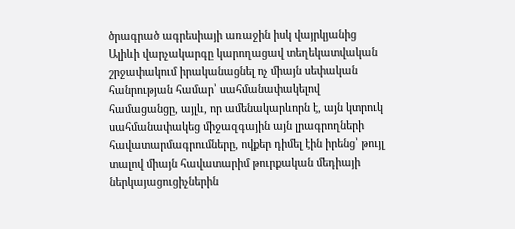ծրագրած ագրեսիայի առաջին իսկ վայրկյանից Ալիևի վարչակարգը կարողացավ տեղեկատվական շրջափակում իրականացնել ոչ միայն սեփական հանրության համար՝ սահմանափակելով համացանցը, այլև, որ ամենակարևորն է, այն կտրուկ սահմանափակեց միջազգային այն լրագրողների հավատարմագրումները, ովքեր դիմել էին իրենց՝ թույլ տալով միայն հավատարիմ թուրքական մեդիայի ներկայացուցիչներին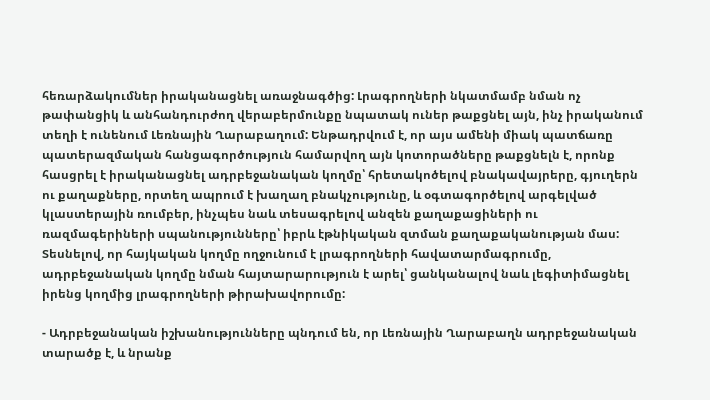հեռարձակումներ իրականացնել առաջնագծից: Լրագրողների նկատմամբ նման ոչ թափանցիկ և անհանդուրժող վերաբերմունքը նպատակ ուներ թաքցնել այն, ինչ իրականում տեղի է ունենում Լեռնային Ղարաբաղում: Ենթադրվում է, որ այս ամենի միակ պատճառը պատերազմական հանցագործություն համարվող այն կոտորածները թաքցնելն է, որոնք հասցրել է իրականացնել ադրբեջանական կողմը՝ հրետակոծելով բնակավայրերը, գյուղերն ու քաղաքները, որտեղ ապրում է խաղաղ բնակչությունը, և օգտագործելով արգելված կլաստերային ռումբեր, ինչպես նաև տեսագրելով անզեն քաղաքացիների ու ռազմագերիների սպանությունները՝ իբրև էթնիկական զտման քաղաքականության մաս: Տեսնելով, որ հայկական կողմը ողջունում է լրագրողների հավատարմագրումը, ադրբեջանական կողմը նման հայտարարություն է արել՝ ցանկանալով նաև լեգիտիմացնել իրենց կողմից լրագրողների թիրախավորումը:

- Ադրբեջանական իշխանությունները պնդում են, որ Լեռնային Ղարաբաղն ադրբեջանական տարածք է, և նրանք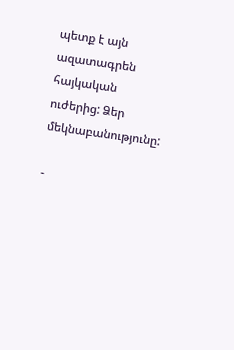պետք է այն ազատագրեն հայկական ուժերից: Ձեր մեկնաբանությունը:

-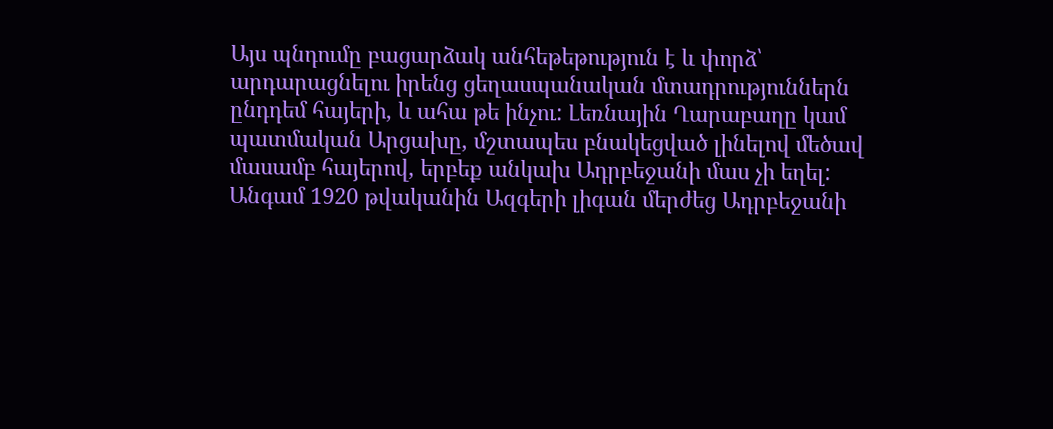Այս պնդումը բացարձակ անհեթեթություն է և փորձ՝ արդարացնելու իրենց ցեղասպանական մտադրություններն ընդդեմ հայերի, և ահա թե ինչու: Լեռնային Ղարաբաղը կամ պատմական Արցախը, մշտապես բնակեցված լինելով մեծավ մասամբ հայերով, երբեք անկախ Ադրբեջանի մաս չի եղել: Անգամ 1920 թվականին Ազգերի լիգան մերժեց Ադրբեջանի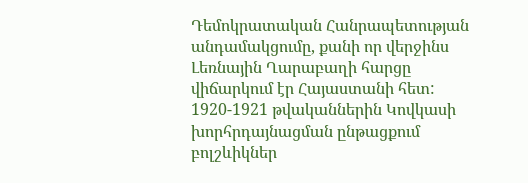Դեմոկրատական Հանրապետության անդամակցումը, քանի որ վերջինս Լեռնային Ղարաբաղի հարցը վիճարկում էր Հայաստանի հետ: 1920-1921 թվականներին Կովկասի խորհրդայնացման ընթացքում բոլշևիկներ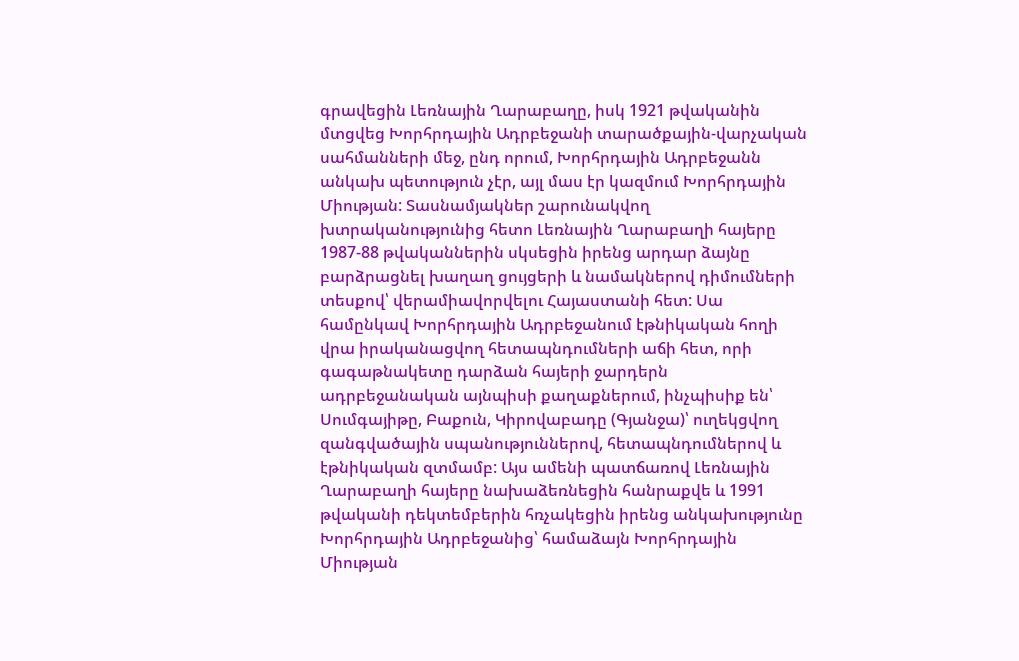գրավեցին Լեռնային Ղարաբաղը, իսկ 1921 թվականին մտցվեց Խորհրդային Ադրբեջանի տարածքային-վարչական սահմանների մեջ, ընդ որում, Խորհրդային Ադրբեջանն անկախ պետություն չէր, այլ մաս էր կազմում Խորհրդային Միության: Տասնամյակներ շարունակվող խտրականությունից հետո Լեռնային Ղարաբաղի հայերը 1987-88 թվականներին սկսեցին իրենց արդար ձայնը բարձրացնել խաղաղ ցույցերի և նամակներով դիմումների տեսքով՝ վերամիավորվելու Հայաստանի հետ: Սա համընկավ Խորհրդային Ադրբեջանում էթնիկական հողի վրա իրականացվող հետապնդումների աճի հետ, որի գագաթնակետը դարձան հայերի ջարդերն ադրբեջանական այնպիսի քաղաքներում, ինչպիսիք են՝ Սումգայիթը, Բաքուն, Կիրովաբադը (Գյանջա)՝ ուղեկցվող զանգվածային սպանություններով, հետապնդումներով և էթնիկական զտմամբ: Այս ամենի պատճառով Լեռնային Ղարաբաղի հայերը նախաձեռնեցին հանրաքվե և 1991 թվականի դեկտեմբերին հռչակեցին իրենց անկախությունը Խորհրդային Ադրբեջանից՝ համաձայն Խորհրդային Միության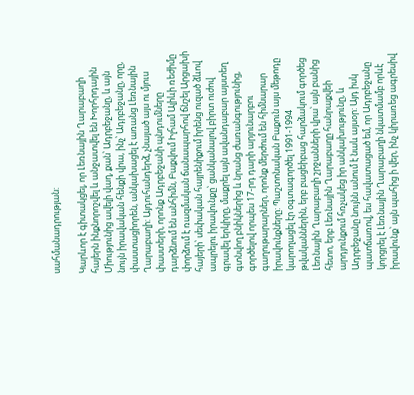սահմանադրության:

Կարևոր է գիտակցել, որ Լեռնային Ղարաբաղի հայերն ինքնորոշվել և անջատվել են Խորհրդային Միությունից ավելի վաղ, քան՝ Ադրբեջանը, և այն նույն իրավական հենքի վրա, ինչ՝ Ադրբեջանը, որը, փաստացիորեն, անկախացել է առանց Լեռնային Ղարաբաղի: Այդուհանդերձ, չնայած այս ու մյուս փաստերի, որոնք Ադրբեջանի պնդումները դարձնում են անհիմն, Բաքվում Իլհամ Ալիևի ռեժիմը փորձում է ռազմական ճանապարհով ճնշել Արցախի հայերի՝ սեփական հայրենիքում իրենց ուզած ձևով ապրելու իրավունքը՝ ցանկանալով բիրտ ուժով գրավել երկիրը, մաքրել այն ավանդաբար այստեղ գտնվող բնիկներից և նրանց ժառանգությունից, գործելով որպես 17-րդ դարի արյունարբու գաղութարարներ, որոնք մերժում են հիմնարար իրավունքները: Պաշտոնական Բաքուն այս մեթոդը կարողացել էր օգտագործել 1991-1994 թվականներին, երբ բացեիբաց հարձակում գործեց Լեռնային Ղարաբաղի շրջանների վրա՝ այն բանից հետո, երբ Լեռնային Ղարաբաղը հանրաքվեի արդյունքում հռչակեց իր անկախությունը, և Ադրբեջանը նույնն անում է նաև այսօր: Այդ իսկ պատճառով, ես հավատացած եմ, որ Ադրբեջանը կորցրել է Լեռնային Ղարաբաղի նկատմամբ որևէ իրավունք՝ այն պահից ի վեր, ինչ կիրառեց ագրեսիվ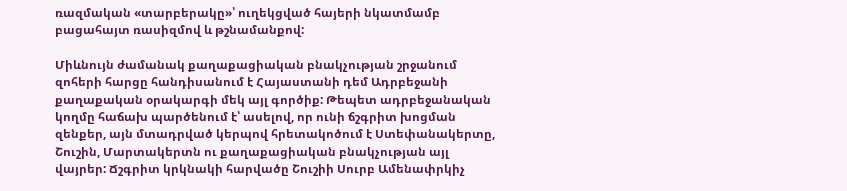ռազմական «տարբերակը»՝ ուղեկցված հայերի նկատմամբ բացահայտ ռասիզմով և թշնամանքով:

Միևնույն ժամանակ քաղաքացիական բնակչության շրջանում զոհերի հարցը հանդիսանում է Հայաստանի դեմ Ադրբեջանի քաղաքական օրակարգի մեկ այլ գործիք: Թեպետ ադրբեջանական կողմը հաճախ պարծենում է՝ ասելով, որ ունի ճշգրիտ խոցման զենքեր, այն մտադրված կերպով հրետակոծում է Ստեփանակերտը, Շուշին, Մարտակերտն ու քաղաքացիական բնակչության այլ վայրեր: Ճշգրիտ կրկնակի հարվածը Շուշիի Սուրբ Ամենափրկիչ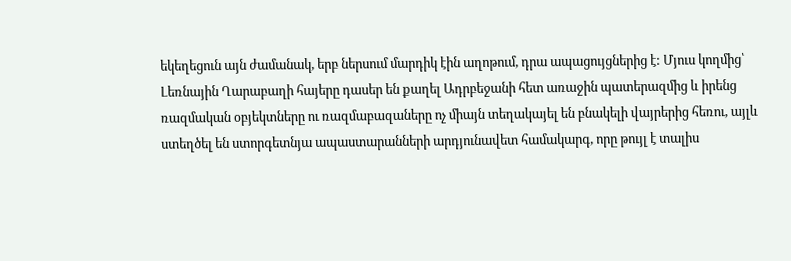եկեղեցուն այն ժամանակ, երբ ներսում մարդիկ էին աղոթում, դրա ապացույցներից է: Մյուս կողմից՝ Լեռնային Ղարաբաղի հայերը դասեր են քաղել Ադրբեջանի հետ առաջին պատերազմից և իրենց ռազմական օբյեկտները ու ռազմաբազաները ոչ միայն տեղակայել են բնակելի վայրերից հեռու, այլև ստեղծել են ստորգետնյա ապաստարանների արդյունավետ համակարգ, որը թույլ է տալիս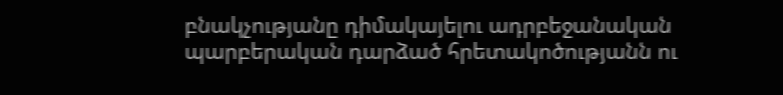բնակչությանը դիմակայելու ադրբեջանական պարբերական դարձած հրետակոծությանն ու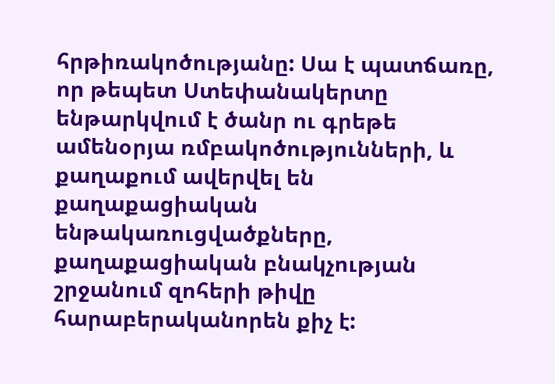հրթիռակոծությանը: Սա է պատճառը, որ թեպետ Ստեփանակերտը ենթարկվում է ծանր ու գրեթե ամենօրյա ռմբակոծությունների, և քաղաքում ավերվել են քաղաքացիական ենթակառուցվածքները, քաղաքացիական բնակչության շրջանում զոհերի թիվը հարաբերականորեն քիչ է: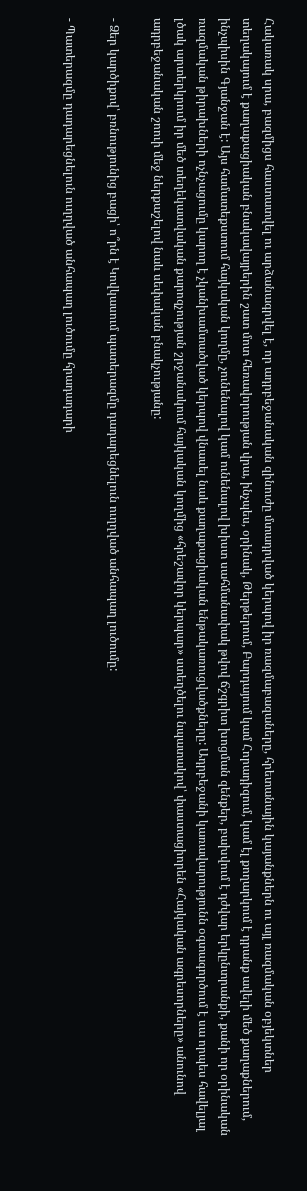Հակառակ սրա, բազմիցս հաստատվել ու արձանագրվել է, որ ադրբեջանական զինուժը մտադրված կերպով իր ռազմաբազաները, հրետանային կայանքներն ու այլ ռազմական օբյեկտներ տեղակայում է քաղաքացիական բնակավայրերին շատ մոտ հեռավորության վրա, ինչպես, օրինակ, Թերթերում, Բարդայում կամ Հորադիզում, կամ էլ քողարկում է դրանք ավելի մեծ քաղաքներում, ինչպիսին Գյանջան է: Այս համատեքստում հայկական կողմը, չունենալով կամ ունենալով խիստ սահմանափակ թվով ճշգրիտ խոցման զենքեր, բախվում է դժվար երկընտրանքի, քանի որ օրինական ռազմական թիրախների ոչնչացումը կարող է չկանխամտածված կերպով վնասել նաև քաղաքացիական ենթակառուցվածքները: Ադրբեջանի կառավարությունն օգտագործում է սա որպես հավելյալ լծակ արտերկրում իր մեծ տեղեկատվական քարոզչության շրջանակում հայկական կողմից «հրեշավոր կերպար» ստեղծելու նպատակով՝ փաստացիորեն «Հայկական ագրեսորները» անունով ադրբեջանական շոուի մեջ ներքաշելով նաև սեփական բնակչությանը:

- Ձեր կարծիքով՝ բռնությունից բացի՝ ո՞րն է Կովկասում պատերազմը դադարեցնելուն ուղղված անհապաղ լուծումը:

- Պատերազմը դադարեցնելուն ուղղված անհապաղ լուծումը հրադադարի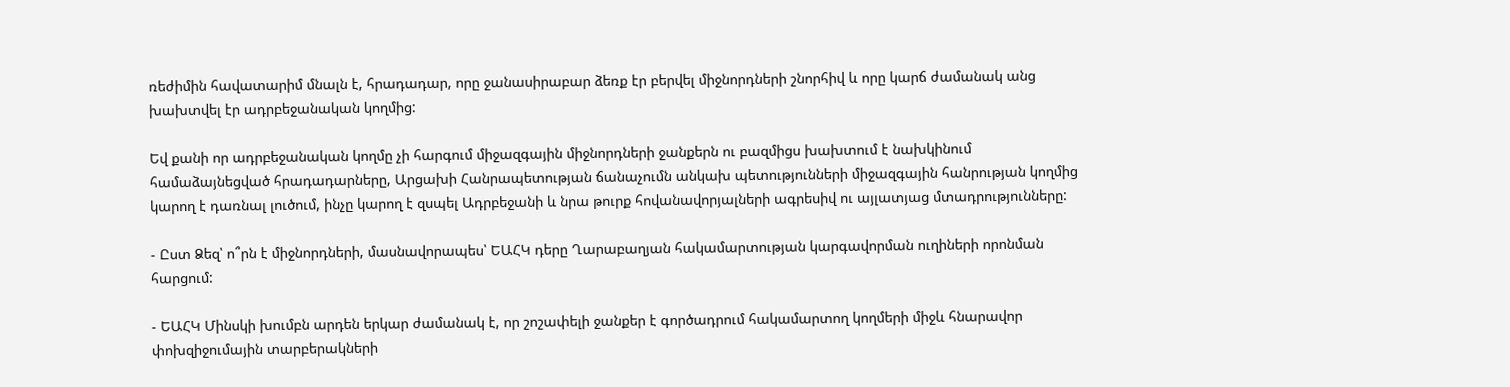ռեժիմին հավատարիմ մնալն է, հրադադար, որը ջանասիրաբար ձեռք էր բերվել միջնորդների շնորհիվ և որը կարճ ժամանակ անց խախտվել էր ադրբեջանական կողմից:

Եվ քանի որ ադրբեջանական կողմը չի հարգում միջազգային միջնորդների ջանքերն ու բազմիցս խախտում է նախկինում համաձայնեցված հրադադարները, Արցախի Հանրապետության ճանաչումն անկախ պետությունների միջազգային հանրության կողմից կարող է դառնալ լուծում, ինչը կարող է զսպել Ադրբեջանի և նրա թուրք հովանավորյալների ագրեսիվ ու այլատյաց մտադրությունները:

- Ըստ Ձեզ՝ ո՞րն է միջնորդների, մասնավորապես՝ ԵԱՀԿ դերը Ղարաբաղյան հակամարտության կարգավորման ուղիների որոնման հարցում:

- ԵԱՀԿ Մինսկի խումբն արդեն երկար ժամանակ է, որ շոշափելի ջանքեր է գործադրում հակամարտող կողմերի միջև հնարավոր փոխզիջումային տարբերակների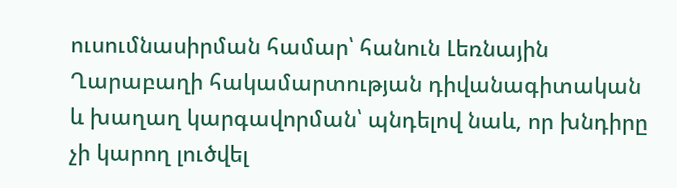ուսումնասիրման համար՝ հանուն Լեռնային Ղարաբաղի հակամարտության դիվանագիտական և խաղաղ կարգավորման՝ պնդելով նաև, որ խնդիրը չի կարող լուծվել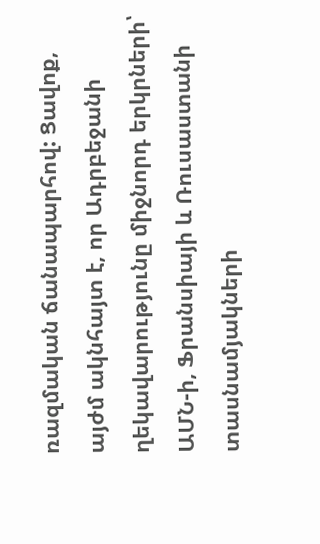ռազմական ճանապարհով: Ցավոք, այժմ ակնհայտ է, որ Ադրբեջանի ղեկավարությունը միջնորդ երկրների՝ ԱՄՆ-ի, Ֆրանսիայի և Ռուսաստանի տասնամյակների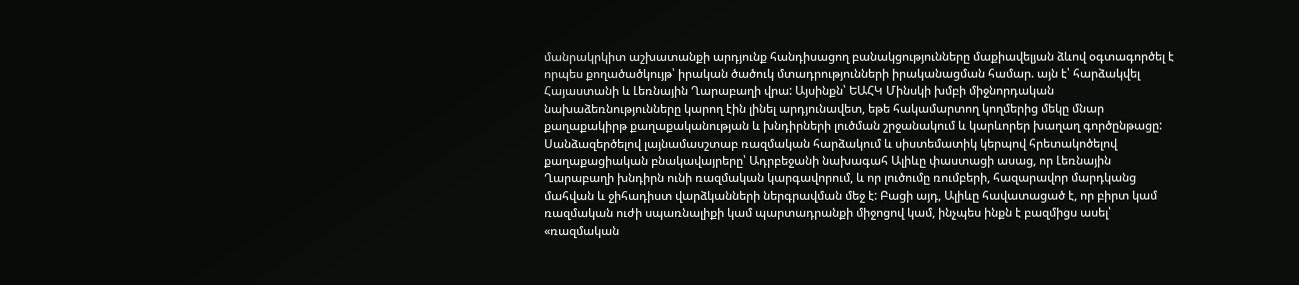մանրակրկիտ աշխատանքի արդյունք հանդիսացող բանակցությունները մաքիավելյան ձևով օգտագործել է որպես քողածածկույթ՝ իրական ծածուկ մտադրությունների իրականացման համար. այն է՝ հարձակվել Հայաստանի և Լեռնային Ղարաբաղի վրա: Այսինքն՝ ԵԱՀԿ Մինսկի խմբի միջնորդական նախաձեռնությունները կարող էին լինել արդյունավետ, եթե հակամարտող կողմերից մեկը մնար քաղաքակիրթ քաղաքականության և խնդիրների լուծման շրջանակում և կարևորեր խաղաղ գործընթացը: Սանձազերծելով լայնամասշտաբ ռազմական հարձակում և սիստեմատիկ կերպով հրետակոծելով քաղաքացիական բնակավայրերը՝ Ադրբեջանի նախագահ Ալիևը փաստացի ասաց, որ Լեռնային Ղարաբաղի խնդիրն ունի ռազմական կարգավորում, և որ լուծումը ռումբերի, հազարավոր մարդկանց մահվան և ջիհադիստ վարձկանների ներգրավման մեջ է: Բացի այդ, Ալիևը հավատացած է, որ բիրտ կամ ռազմական ուժի սպառնալիքի կամ պարտադրանքի միջոցով կամ, ինչպես ինքն է բազմիցս ասել՝ «ռազմական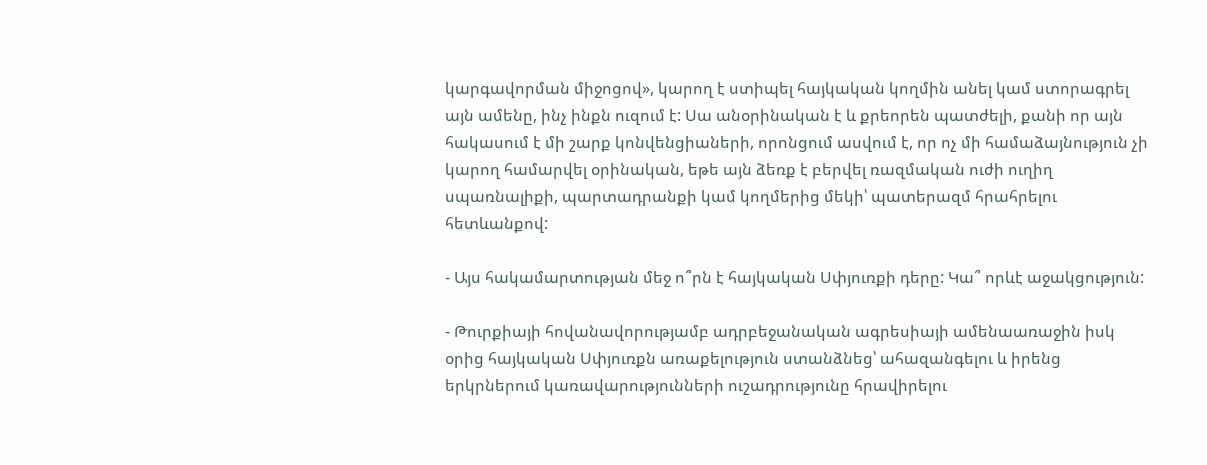կարգավորման միջոցով», կարող է ստիպել հայկական կողմին անել կամ ստորագրել այն ամենը, ինչ ինքն ուզում է: Սա անօրինական է և քրեորեն պատժելի, քանի որ այն հակասում է մի շարք կոնվենցիաների, որոնցում ասվում է, որ ոչ մի համաձայնություն չի կարող համարվել օրինական, եթե այն ձեռք է բերվել ռազմական ուժի ուղիղ սպառնալիքի, պարտադրանքի կամ կողմերից մեկի՝ պատերազմ հրահրելու հետևանքով:

- Այս հակամարտության մեջ ո՞րն է հայկական Սփյուռքի դերը: Կա՞ որևէ աջակցություն:

- Թուրքիայի հովանավորությամբ ադրբեջանական ագրեսիայի ամենաառաջին իսկ օրից հայկական Սփյուռքն առաքելություն ստանձնեց՝ ահազանգելու և իրենց երկրներում կառավարությունների ուշադրությունը հրավիրելու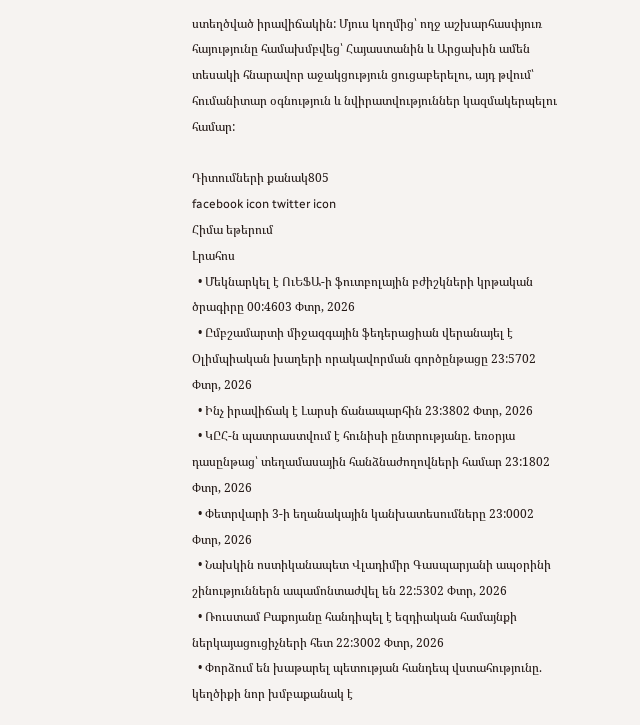ստեղծված իրավիճակին: Մյուս կողմից՝ ողջ աշխարհասփյուռ հայությունը համախմբվեց՝ Հայաստանին և Արցախին ամեն տեսակի հնարավոր աջակցություն ցուցաբերելու, այդ թվում՝ հումանիտար օգնություն և նվիրատվություններ կազմակերպելու համար:

Դիտումների քանակ805
facebook icon twitter icon
Հիմա եթերում
Լրահոս
  • Մեկնարկել է ՈւԵՖԱ-ի ֆուտբոլային բժիշկների կրթական ծրագիրը 00:4603 Փտր, 2026
  • Ըմբշամարտի միջազգային ֆեդերացիան վերանայել է Օլիմպիական խաղերի որակավորման գործընթացը 23:5702 Փտր, 2026
  • Ինչ իրավիճակ է Լարսի ճանապարհին 23:3802 Փտր, 2026
  • ԿԸՀ-ն պատրաստվում է հունիսի ընտրությանը. եռօրյա դասընթաց՝ տեղամասային հանձնաժողովների համար 23:1802 Փտր, 2026
  • Փետրվարի 3-ի եղանակային կանխատեսումները 23:0002 Փտր, 2026
  • Նախկին ոստիկանապետ Վլադիմիր Գասպարյանի ապօրինի շինություններն ապամոնտաժվել են 22:5302 Փտր, 2026
  • Ռուստամ Բաքոյանը հանդիպել է եզդիական համայնքի ներկայացուցիչների հետ 22:3002 Փտր, 2026
  • Փորձում են խաթարել պետության հանդեպ վստահությունը. կեղծիքի նոր խմբաքանակ է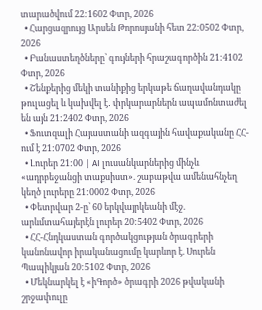տարածվում 22:1602 Փտր, 2026
  • Հարցազրույց Արսեն Թորոսյանի հետ 22:0502 Փտր, 2026
  • Բանաստեղծները՝ գույների հրաշագործին 21:4102 Փտր, 2026
  • Շենքերից մեկի տանիքից երկաթե ճաղավանդակը թուլացել և կախվել է․ փրկարարներն ապամոնտաժել են այն 21:2402 Փտր, 2026
  • Ֆուտզալի Հայաստանի ազգային հավաքականը ՀՀ-ում է 21:0702 Փտր, 2026
  • Լուրեր 21:00 | AI լուսանկարներից մինչև «ադրբեջանցի տաքսիստ». շաբաթվա ամենահնչեղ կեղծ լուրերը 21:0002 Փտր, 2026
  • Փետրվար 2-ը՝ 60 երկվայրկեանի մէջ. արևմտահայերէն լուրեր 20:5402 Փտր, 2026
  • ՀՀ-Հնդկաստան գործակցության ծրագրերի կանոնավոր իրականացումը կարևոր է. Սուրեն Պապիկյան 20:5102 Փտր, 2026
  • Մեկնարկել է «իԳործ» ծրագրի 2026 թվականի շրջափուլը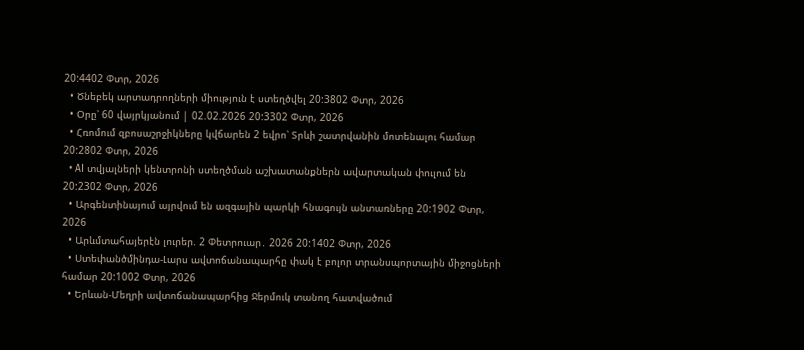20:4402 Փտր, 2026
  • Ծնեբեկ արտադրողների միություն է ստեղծվել 20:3802 Փտր, 2026
  • Օրը՝ 60 վայրկյանում | 02.02.2026 20:3302 Փտր, 2026
  • Հռոմում զբոսաշրջիկները կվճարեն 2 եվրո՝ Տրևի շատրվանին մոտենալու համար 20:2802 Փտր, 2026
  • AI տվյալների կենտրոնի ստեղծման աշխատանքներն ավարտական փուլում են 20:2302 Փտր, 2026
  • Արգենտինայում այրվում են ազգային պարկի հնագույն անտառները 20:1902 Փտր, 2026
  • Արևմտահայերէն լուրեր. 2 Փետրուար․ 2026 20:1402 Փտր, 2026
  • Ստեփանծմինդա-Լարս ավտոճանապարհը փակ է բոլոր տրանսպորտային միջոցների համար 20:1002 Փտր, 2026
  • Երևան-Մեղրի ավտոճանապարհից Ջերմուկ տանող հատվածում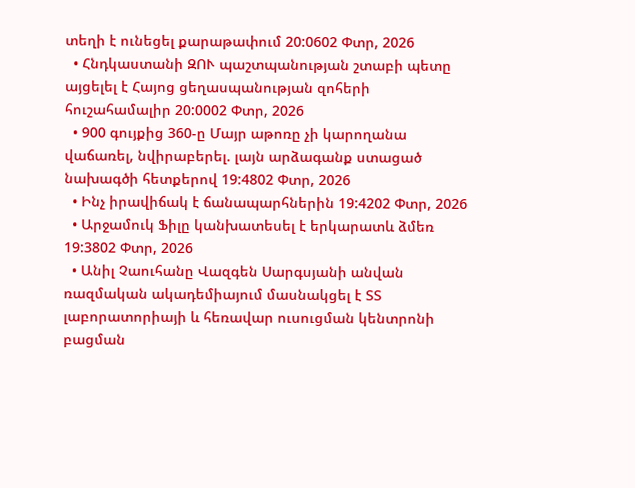տեղի է ունեցել քարաթափում 20:0602 Փտր, 2026
  • Հնդկաստանի ԶՈՒ պաշտպանության շտաբի պետը այցելել է Հայոց ցեղասպանության զոհերի հուշահամալիր 20:0002 Փտր, 2026
  • 900 գույքից 360-ը Մայր աթոռը չի կարողանա վաճառել, նվիրաբերել. լայն արձագանք ստացած նախագծի հետքերով 19:4802 Փտր, 2026
  • Ինչ իրավիճակ է ճանապարհներին 19:4202 Փտր, 2026
  • Արջամուկ Ֆիլը կանխատեսել է երկարատև ձմեռ 19:3802 Փտր, 2026
  • Անիլ Չաուհանը Վազգեն Սարգսյանի անվան ռազմական ակադեմիայում մասնակցել է ՏՏ լաբորատորիայի և հեռավար ուսուցման կենտրոնի բացման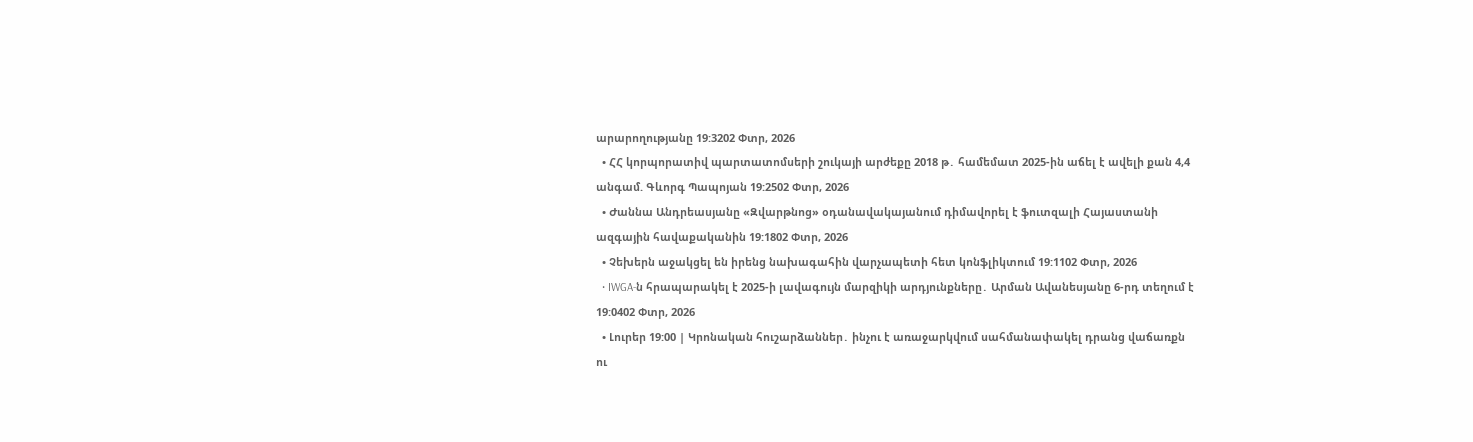արարողությանը 19:3202 Փտր, 2026
  • ՀՀ կորպորատիվ պարտատոմսերի շուկայի արժեքը 2018 թ․ համեմատ 2025-ին աճել է ավելի քան 4,4 անգամ. Գևորգ Պապոյան 19:2502 Փտր, 2026
  • Ժաննա Անդրեասյանը «Զվարթնոց» օդանավակայանում դիմավորել է ֆուտզալի Հայաստանի ազգային հավաքականին 19:1802 Փտր, 2026
  • Չեխերն աջակցել են իրենց նախագահին վարչապետի հետ կոնֆլիկտում 19:1102 Փտր, 2026
  • IWGA-ն հրապարակել է 2025-ի լավագույն մարզիկի արդյունքները․ Արման Ավանեսյանը 6-րդ տեղում է 19:0402 Փտր, 2026
  • Լուրեր 19:00 | Կրոնական հուշարձաններ․ ինչու է առաջարկվում սահմանափակել դրանց վաճառքն ու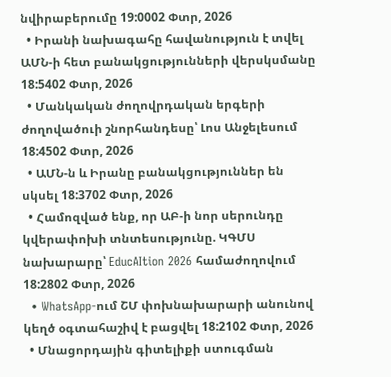նվիրաբերումը 19:0002 Փտր, 2026
  • Իրանի նախագահը հավանություն է տվել ԱՄՆ-ի հետ բանակցությունների վերսկսմանը 18:5402 Փտր, 2026
  • Մանկական ժողովրդական երգերի ժողովածուի շնորհանդեսը՝ Լոս Անջելեսում 18:4502 Փտր, 2026
  • ԱՄՆ-ն և Իրանը բանակցություններ են սկսել 18:3702 Փտր, 2026
  • Համոզված ենք, որ ԱԲ-ի նոր սերունդը կվերափոխի տնտեսությունը. ԿԳՄՍ նախարարը՝ EducAItion 2026 համաժողովում 18:2802 Փտր, 2026
  • WhatsApp-ում ՇՄ փոխնախարարի անունով կեղծ օգտահաշիվ է բացվել 18:2102 Փտր, 2026
  • Մնացորդային գիտելիքի ստուգման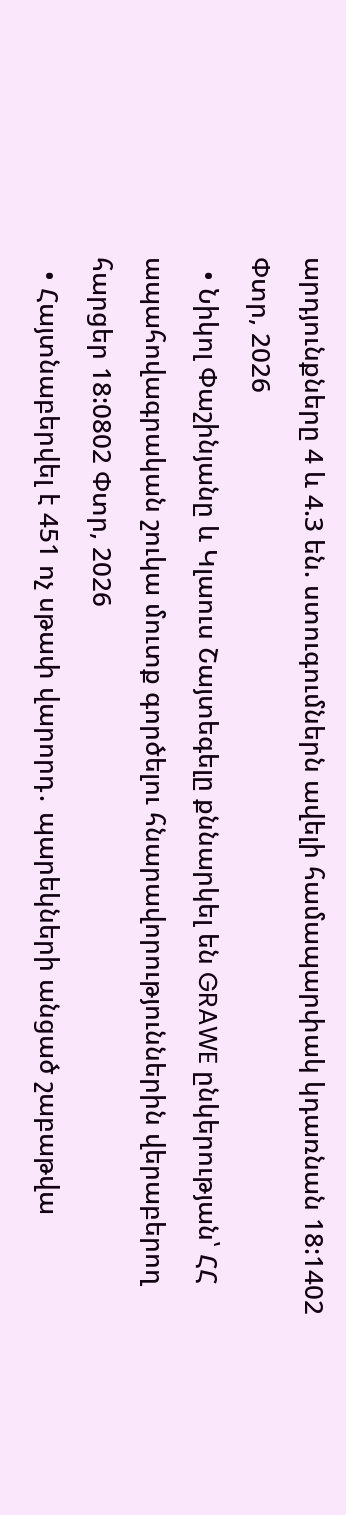արդյունքները 4 և 4.3 են. ստուգումներն ավելի համապարփակ կդառնան 18:1402 Փտր, 2026
  • Նիկոլ Փաշինյանը և Կլաուս Շայտեգելը քննարկել են GRAWE ընկերության՝ ՀՀ ապահովագրական շուկա մուտք գործելու հնարավորություններին վերաբերող հարցեր 18:0802 Փտր, 2026
  • Հայտնաբերվել է 451 ոչ սթափ վարորդ․ պարեկների անցած շաբաթվա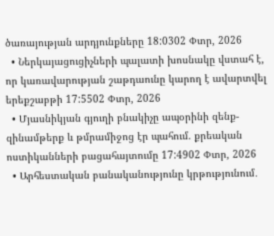ծառայության արդյունքները 18:0302 Փտր, 2026
  • Ներկայացուցիչների պալատի խոսնակը վստահ է, որ կառավարության շաթդաունը կարող է ավարտվել երեքշաբթի 17:5502 Փտր, 2026
  • Մյասնիկյան գյուղի բնակիչը ապօրինի զենք-զինամթերք և թմրամիջոց էր պահում. քրեական ոստիկանների բացահայտումը 17:4902 Փտր, 2026
  • Արհեստական բանականությունը կրթությունում․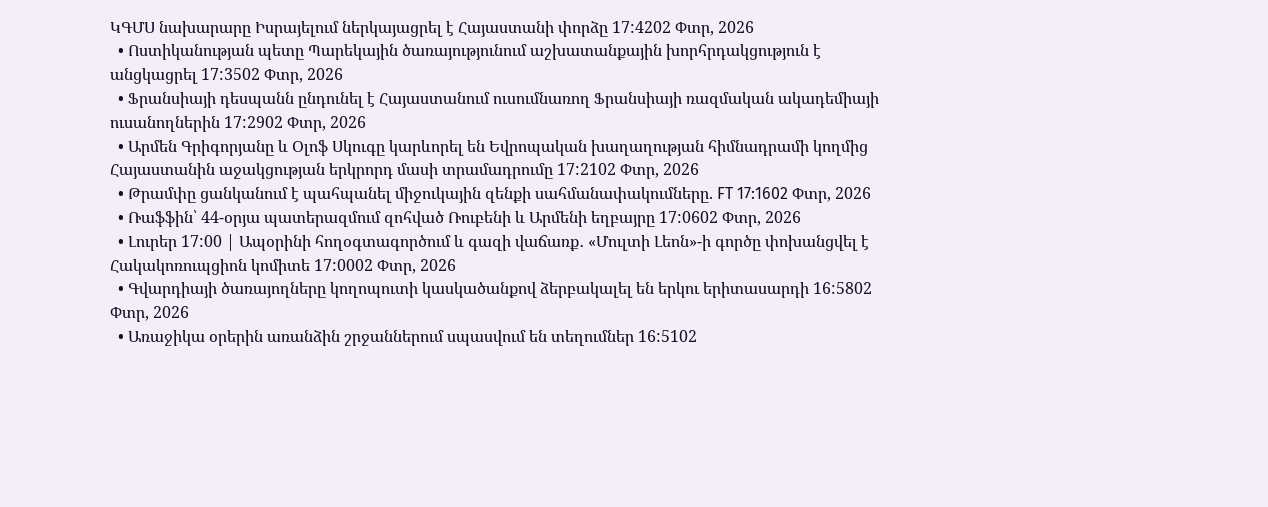ԿԳՄՍ նախարարը Իսրայելում ներկայացրել է Հայաստանի փորձը 17:4202 Փտր, 2026
  • Ոստիկանության պետը Պարեկային ծառայությունում աշխատանքային խորհրդակցություն է անցկացրել 17:3502 Փտր, 2026
  • Ֆրանսիայի դեսպանն ընդունել է Հայաստանում ուսումնառող Ֆրանսիայի ռազմական ակադեմիայի ուսանողներին 17:2902 Փտր, 2026
  • Արմեն Գրիգորյանը և Օլոֆ Սկուգը կարևորել են Եվրոպական խաղաղության հիմնադրամի կողմից Հայաստանին աջակցության երկրորդ մասի տրամադրումը 17:2102 Փտր, 2026
  • Թրամփը ցանկանում է պահպանել միջուկային զենքի սահմանափակումները. FT 17:1602 Փտր, 2026
  • Ռաֆֆին՝ 44-օրյա պատերազմում զոհված Ռուբենի և Արմենի եղբայրը 17:0602 Փտր, 2026
  • Լուրեր 17:00 | Ապօրինի հողօգտագործում և գազի վաճառք․ «Մուլտի Լեոն»-ի գործը փոխանցվել է Հակակոռուպցիոն կոմիտե 17:0002 Փտր, 2026
  • Գվարդիայի ծառայողները կողոպուտի կասկածանքով ձերբակալել են երկու երիտասարդի 16:5802 Փտր, 2026
  • Առաջիկա օրերին առանձին շրջաններում սպասվում են տեղումներ 16:5102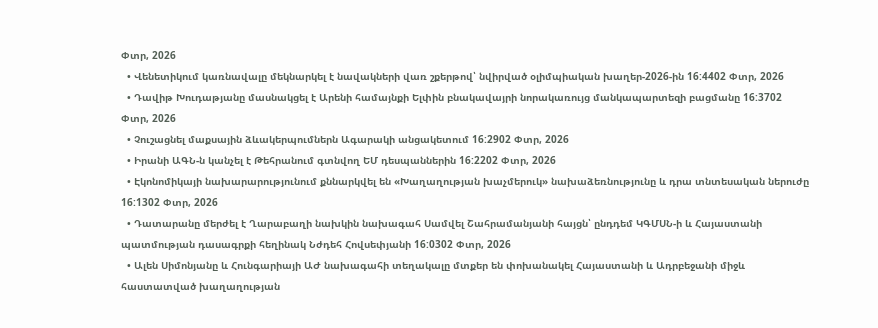Փտր, 2026
  • Վենետիկում կառնավալը մեկնարկել է նավակների վառ շքերթով՝ նվիրված օլիմպիական խաղեր-2026-ին 16:4402 Փտր, 2026
  • Դավիթ Խուդաթյանը մասնակցել է Արենի համայնքի Ելփին բնակավայրի նորակառույց մանկապարտեզի բացմանը 16:3702 Փտր, 2026
  • Չուշացնել մաքսային ձևակերպումներն Ագարակի անցակետում 16:2902 Փտր, 2026
  • Իրանի ԱԳՆ-ն կանչել է Թեհրանում գտնվող ԵՄ դեսպաններին 16:2202 Փտր, 2026
  • Էկոնոմիկայի նախարարությունում քննարկվել են «Խաղաղության խաչմերուկ» նախաձեռնությունը և դրա տնտեսական ներուժը 16:1302 Փտր, 2026
  • Դատարանը մերժել է Ղարաբաղի նախկին նախագահ Սամվել Շահրամանյանի հայցն՝ ընդդեմ ԿԳՄՍՆ-ի և Հայաստանի պատմության դասագրքի հեղինակ Նժդեհ Հովսեփյանի 16:0302 Փտր, 2026
  • Ալեն Սիմոնյանը և Հունգարիայի ԱԺ նախագահի տեղակալը մտքեր են փոխանակել Հայաստանի և Ադրբեջանի միջև հաստատված խաղաղության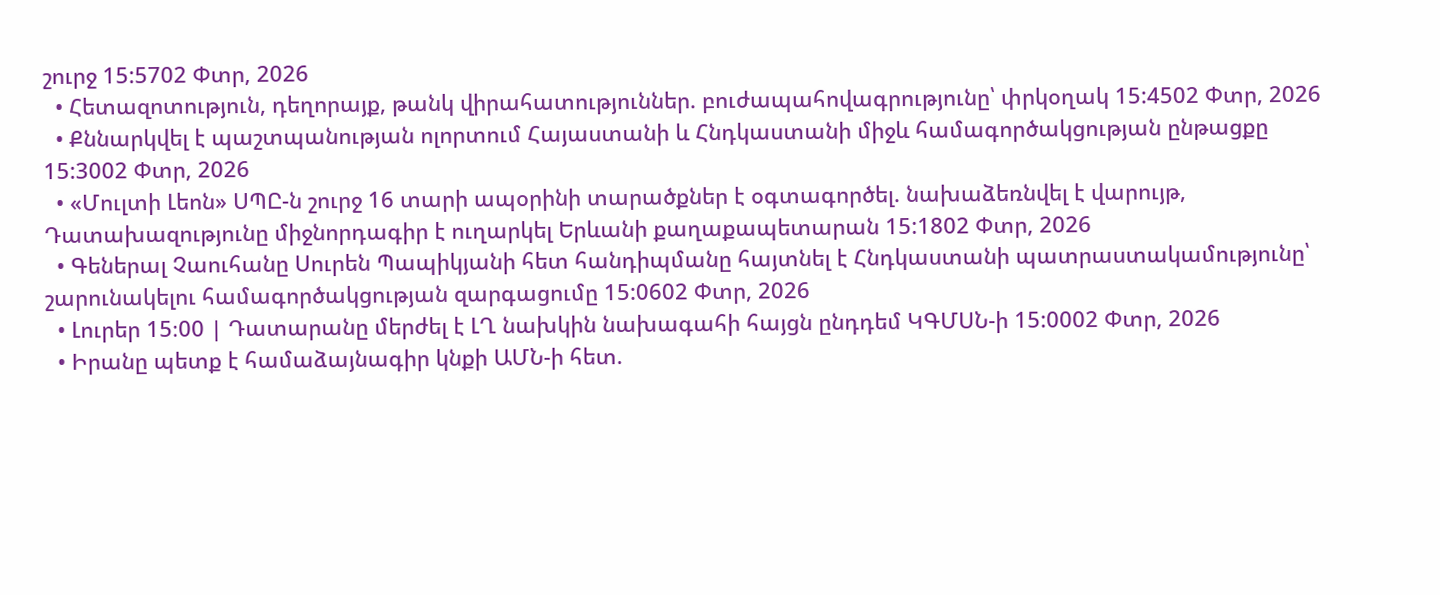շուրջ 15:5702 Փտր, 2026
  • Հետազոտություն, դեղորայք, թանկ վիրահատություններ. բուժապահովագրությունը՝ փրկօղակ 15:4502 Փտր, 2026
  • Քննարկվել է պաշտպանության ոլորտում Հայաստանի և Հնդկաստանի միջև համագործակցության ընթացքը 15:3002 Փտր, 2026
  • «Մուլտի Լեոն» ՍՊԸ-ն շուրջ 16 տարի ապօրինի տարածքներ է օգտագործել. նախաձեռնվել է վարույթ, Դատախազությունը միջնորդագիր է ուղարկել Երևանի քաղաքապետարան 15:1802 Փտր, 2026
  • Գեներալ Չաուհանը Սուրեն Պապիկյանի հետ հանդիպմանը հայտնել է Հնդկաստանի պատրաստակամությունը՝ շարունակելու համագործակցության զարգացումը 15:0602 Փտր, 2026
  • Լուրեր 15։00 | Դատարանը մերժել է ԼՂ նախկին նախագահի հայցն ընդդեմ ԿԳՄՍՆ-ի 15:0002 Փտր, 2026
  • Իրանը պետք է համաձայնագիր կնքի ԱՄՆ-ի հետ.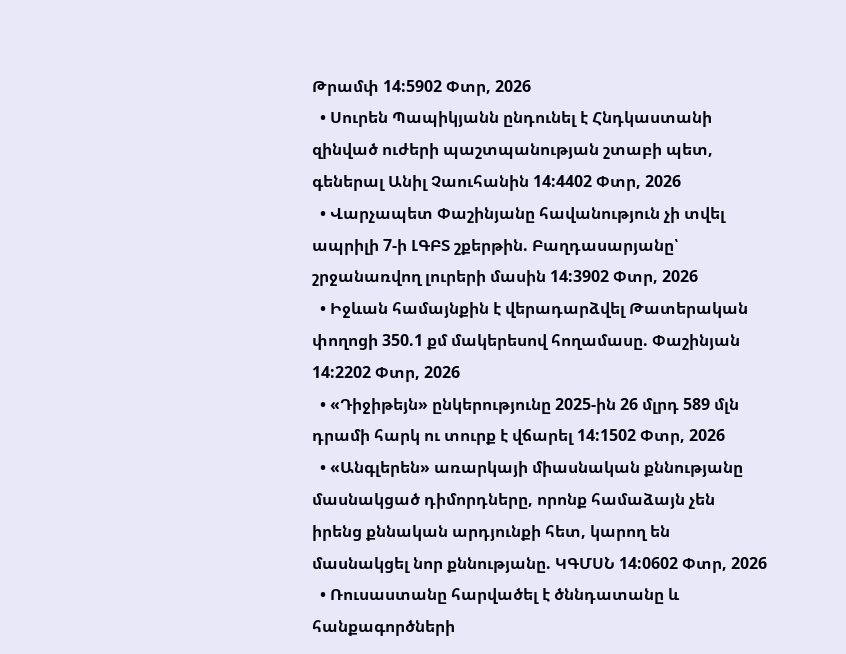Թրամփ 14:5902 Փտր, 2026
  • Սուրեն Պապիկյանն ընդունել է Հնդկաստանի զինված ուժերի պաշտպանության շտաբի պետ, գեներալ Անիլ Չաուհանին 14:4402 Փտր, 2026
  • Վարչապետ Փաշինյանը հավանություն չի տվել ապրիլի 7-ի ԼԳԲՏ շքերթին. Բաղդասարյանը՝ շրջանառվող լուրերի մասին 14:3902 Փտր, 2026
  • Իջևան համայնքին է վերադարձվել Թատերական փողոցի 350.1 քմ մակերեսով հողամասը. Փաշինյան 14:2202 Փտր, 2026
  • «Դիջիթեյն» ընկերությունը 2025-ին 26 մլրդ 589 մլն դրամի հարկ ու տուրք է վճարել 14:1502 Փտր, 2026
  • «Անգլերեն» առարկայի միասնական քննությանը մասնակցած դիմորդները, որոնք համաձայն չեն իրենց քննական արդյունքի հետ, կարող են մասնակցել նոր քննությանը. ԿԳՄՍՆ 14:0602 Փտր, 2026
  • Ռուսաստանը հարվածել է ծննդատանը և հանքագործների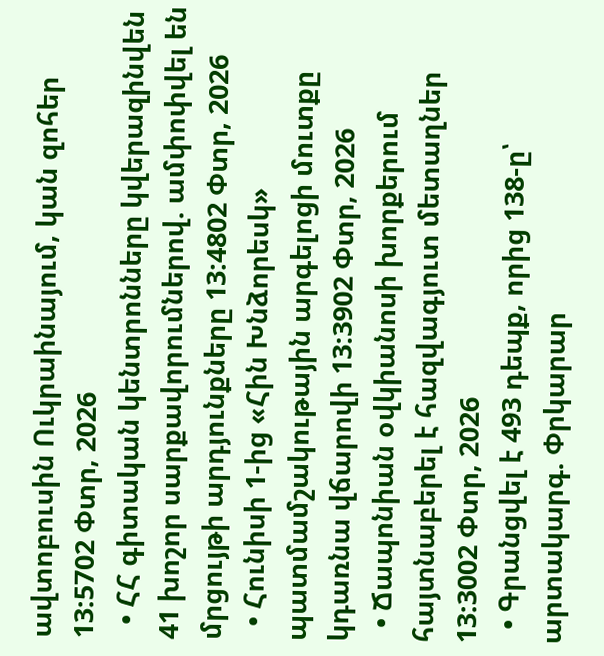ավտոբուսին Ուկրաինայում, կան զոհեր 13:5702 Փտր, 2026
  • ՀՀ գիտական կենտրոնները կվերազինվեն 41 խոշոր սարքավորումներով. ամփոփվել են մրցույթի արդյունքները 13:4802 Փտր, 2026
  • Հունիսի 1-ից «Հին Խնձորեսկ» պատմամշակութային արգելոցի մուտքը կդառնա վճարովի 13:3902 Փտր, 2026
  • Ճապոնիան օվկիանոսի խորքերում հայտնաբերել է հազվագյուտ մետաղներ 13:3002 Փտր, 2026
  • Գրանցվել է 493 դեպք, որից 138-ը՝ արտակարգ. Փրկարար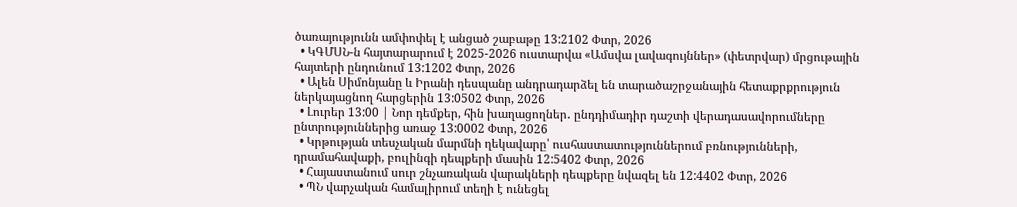ծառայությունն ամփոփել է անցած շաբաթը 13:2102 Փտր, 2026
  • ԿԳՄՍՆ-ն հայտարարում է 2025-2026 ուստարվա «Ամսվա լավագույններ» (փետրվար) մրցութային հայտերի ընդունում 13:1202 Փտր, 2026
  • Ալեն Սիմոնյանը և Իրանի դեսպանը անդրադարձել են տարածաշրջանային հետաքրքրություն ներկայացնող հարցերին 13:0502 Փտր, 2026
  • Լուրեր 13:00 | Նոր դեմքեր, հին խաղացողներ․ ընդդիմադիր դաշտի վերադասավորումները ընտրություններից առաջ 13:0002 Փտր, 2026
  • Կրթության տեսչական մարմնի ղեկավարը՝ ուսհաստատություններում բռնությունների, դրամահավաքի, բուլինգի դեպքերի մասին 12:5402 Փտր, 2026
  • Հայաստանում սուր շնչառական վարակների դեպքերը նվազել են 12:4402 Փտր, 2026
  • ՊՆ վարչական համալիրում տեղի է ունեցել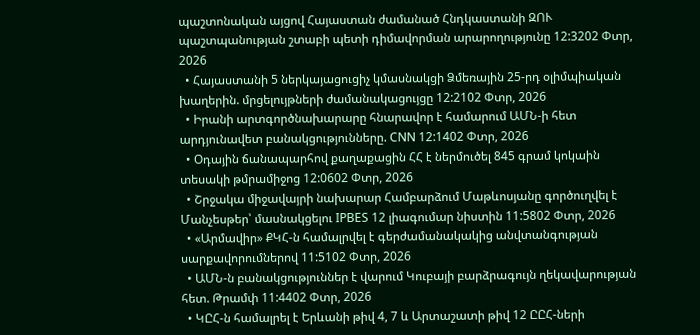պաշտոնական այցով Հայաստան ժամանած Հնդկաստանի ԶՈՒ պաշտպանության շտաբի պետի դիմավորման արարողությունը 12:3202 Փտր, 2026
  • Հայաստանի 5 ներկայացուցիչ կմասնակցի Ձմեռային 25-րդ օլիմպիական խաղերին. մրցելույթների ժամանակացույցը 12:2102 Փտր, 2026
  • Իրանի արտգործնախարարը հնարավոր է համարում ԱՄՆ-ի հետ արդյունավետ բանակցությունները. CNN 12:1402 Փտր, 2026
  • Օդային ճանապարհով քաղաքացին ՀՀ է ներմուծել 845 գրամ կոկաին տեսակի թմրամիջոց 12:0602 Փտր, 2026
  • Շրջակա միջավայրի նախարար Համբարձում Մաթևոսյանը գործուղվել է Մանչեսթեր՝ մասնակցելու IPBES 12 լիագումար նիստին 11:5802 Փտր, 2026
  • «Արմավիր» ՔԿՀ-ն համալրվել է գերժամանակակից անվտանգության սարքավորումներով 11:5102 Փտր, 2026
  • ԱՄՆ-ն բանակցություններ է վարում Կուբայի բարձրագույն ղեկավարության հետ. Թրամփ 11:4402 Փտր, 2026
  • ԿԸՀ-ն համալրել է Երևանի թիվ 4, 7 և Արտաշատի թիվ 12 ԸԸՀ-ների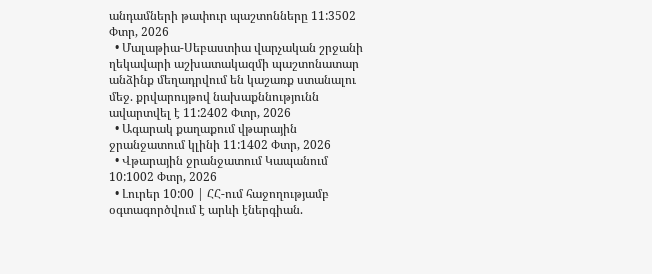անդամների թափուր պաշտոնները 11:3502 Փտր, 2026
  • Մալաթիա-Սեբաստիա վարչական շրջանի ղեկավարի աշխատակազմի պաշտոնատար անձինք մեղադրվում են կաշառք ստանալու մեջ. քրվարույթով նախաքննությունն ավարտվել է 11:2402 Փտր, 2026
  • Ագարակ քաղաքում վթարային ջրանջատում կլինի 11:1402 Փտր, 2026
  • Վթարային ջրանջատում Կապանում 10:1002 Փտր, 2026
  • Լուրեր 10:00 | ՀՀ-ում հաջողությամբ օգտագործվում է արևի էներգիան.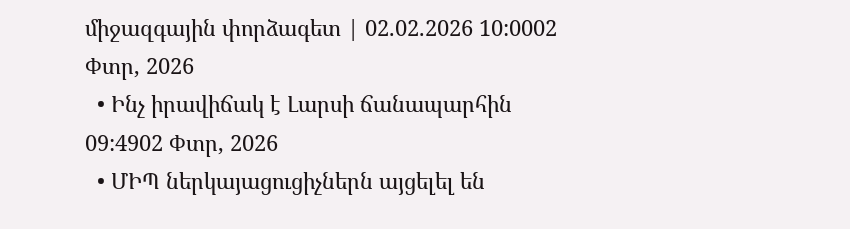միջազգային փորձագետ | 02.02.2026 10:0002 Փտր, 2026
  • Ինչ իրավիճակ է Լարսի ճանապարհին 09:4902 Փտր, 2026
  • ՄԻՊ ներկայացուցիչներն այցելել են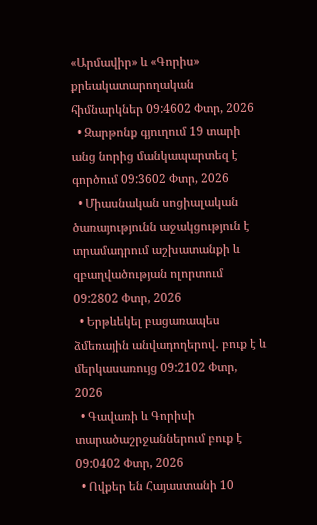«Արմավիր» և «Գորիս» քրեակատարողական հիմնարկներ 09:4602 Փտր, 2026
  • Զարթոնք գյուղում 19 տարի անց նորից մանկապարտեզ է գործում 09:3602 Փտր, 2026
  • Միասնական սոցիալական ծառայությունն աջակցություն է տրամադրում աշխատանքի և զբաղվածության ոլորտում 09:2802 Փտր, 2026
  • Երթևեկել բացառապես ձմեռային անվադողերով․ բուք է և մերկասառույց 09:2102 Փտր, 2026
  • Գավառի և Գորիսի տարածաշրջաններում բուք է 09:0402 Փտր, 2026
  • Ովքեր են Հայաստանի 10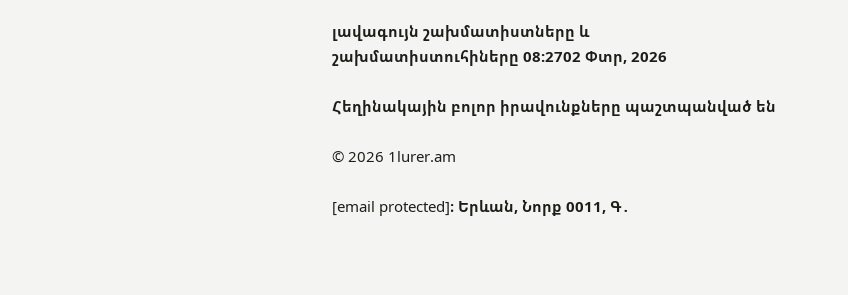լավագույն շախմատիստները և շախմատիստուհիները 08:2702 Փտր, 2026

Հեղինակային բոլոր իրավունքները պաշտպանված են

© 2026 1lurer.am

[email protected]։ Երևան, Նորք 0011, Գ․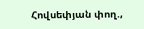Հովսեփյան փող.,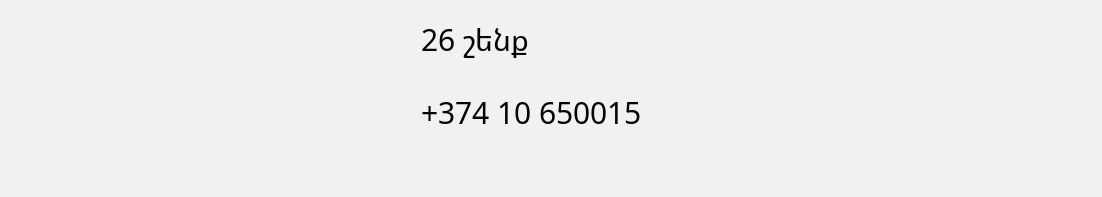26 շենք

+374 10 650015